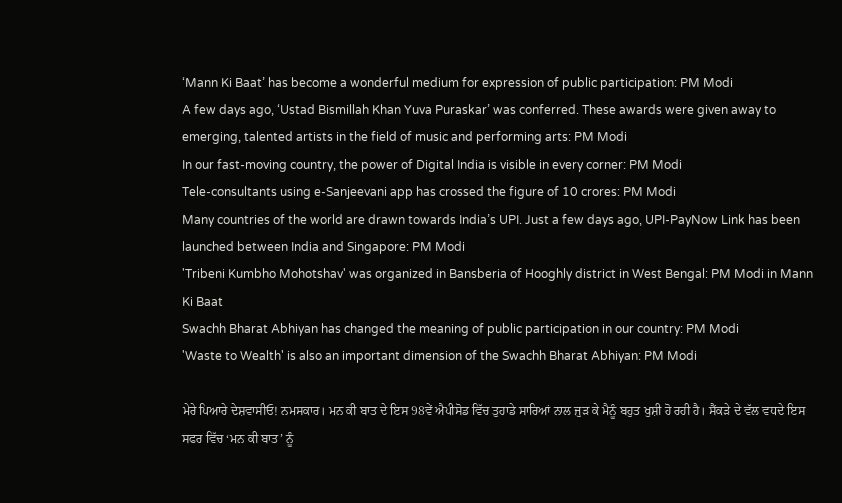‘Mann Ki Baat’ has become a wonderful medium for expression of public participation: PM Modi
A few days ago, ‘Ustad Bismillah Khan Yuva Puraskar’ was conferred. These awards were given away to emerging, talented artists in the field of music and performing arts: PM Modi
In our fast-moving country, the power of Digital India is visible in every corner: PM Modi
Tele-consultants using e-Sanjeevani app has crossed the figure of 10 crores: PM Modi
Many countries of the world are drawn towards India’s UPI. Just a few days ago, UPI-PayNow Link has been launched between India and Singapore: PM Modi
'Tribeni Kumbho Mohotshav' was organized in Bansberia of Hooghly district in West Bengal: PM Modi in Mann Ki Baat
Swachh Bharat Abhiyan has changed the meaning of public participation in our country: PM Modi
'Waste to Wealth' is also an important dimension of the Swachh Bharat Abhiyan: PM Modi

ਮੇਰੇ ਪਿਆਰੇ ਦੇਸ਼ਵਾਸੀਓ! ਨਮਸਕਾਰ। ਮਨ ਕੀ ਬਾਤ ਦੇ ਇਸ 98ਵੇਂ ਐਪੀਸੋਡ ਵਿੱਚ ਤੁਹਾਡੇ ਸਾਰਿਆਂ ਨਾਲ ਜੁੜ ਕੇ ਮੈਨੂੰ ਬਹੁਤ ਖੁਸ਼ੀ ਹੋ ਰਹੀ ਹੈ। ਸੈਂਕੜੇ ਦੇ ਵੱਲ ਵਧਦੇ ਇਸ ਸਫਰ ਵਿੱਚ ‘ਮਨ ਕੀ ਬਾਤ’ ਨੂੰ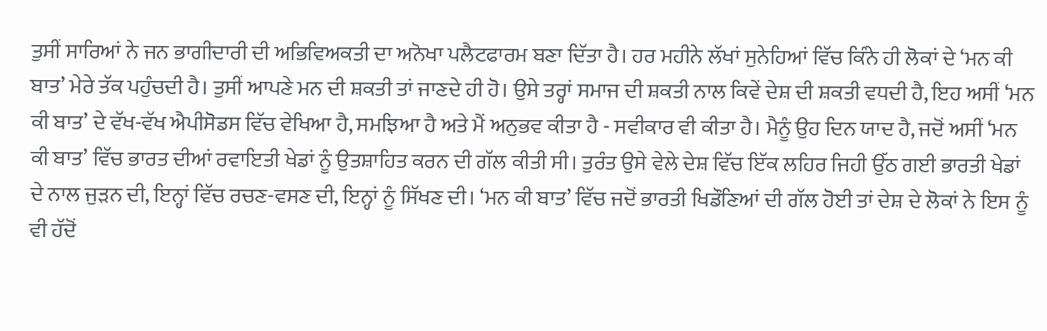ਤੁਸੀਂ ਸਾਰਿਆਂ ਨੇ ਜਨ ਭਾਗੀਦਾਰੀ ਦੀ ਅਭਿਵਿਅਕਤੀ ਦਾ ਅਨੋਖਾ ਪਲੈਟਫਾਰਮ ਬਣਾ ਦਿੱਤਾ ਹੈ। ਹਰ ਮਹੀਨੇ ਲੱਖਾਂ ਸੁਨੇਹਿਆਂ ਵਿੱਚ ਕਿੰਨੇ ਹੀ ਲੋਕਾਂ ਦੇ ‘ਮਨ ਕੀ ਬਾਤ’ ਮੇਰੇ ਤੱਕ ਪਹੁੰਚਦੀ ਹੈ। ਤੁਸੀਂ ਆਪਣੇ ਮਨ ਦੀ ਸ਼ਕਤੀ ਤਾਂ ਜਾਣਦੇ ਹੀ ਹੋ। ਉਸੇ ਤਰ੍ਹਾਂ ਸਮਾਜ ਦੀ ਸ਼ਕਤੀ ਨਾਲ ਕਿਵੇਂ ਦੇਸ਼ ਦੀ ਸ਼ਕਤੀ ਵਧਦੀ ਹੈ, ਇਹ ਅਸੀਂ ‘ਮਨ ਕੀ ਬਾਤ’ ਦੇ ਵੱਖ-ਵੱਖ ਐਪੀਸੋਡਸ ਵਿੱਚ ਵੇਖਿਆ ਹੈ, ਸਮਝਿਆ ਹੈ ਅਤੇ ਮੈਂ ਅਨੁਭਵ ਕੀਤਾ ਹੈ - ਸਵੀਕਾਰ ਵੀ ਕੀਤਾ ਹੈ। ਮੈਨੂੰ ਉਹ ਦਿਨ ਯਾਦ ਹੈ, ਜਦੋਂ ਅਸੀਂ ‘ਮਨ ਕੀ ਬਾਤ’ ਵਿੱਚ ਭਾਰਤ ਦੀਆਂ ਰਵਾਇਤੀ ਖੇਡਾਂ ਨੂੰ ਉਤਸ਼ਾਹਿਤ ਕਰਨ ਦੀ ਗੱਲ ਕੀਤੀ ਸੀ। ਤੁਰੰਤ ਉਸੇ ਵੇਲੇ ਦੇਸ਼ ਵਿੱਚ ਇੱਕ ਲਹਿਰ ਜਿਹੀ ਉੱਠ ਗਈ ਭਾਰਤੀ ਖੇਡਾਂ ਦੇ ਨਾਲ ਜੁੜਨ ਦੀ, ਇਨ੍ਹਾਂ ਵਿੱਚ ਰਚਣ-ਵਸਣ ਦੀ, ਇਨ੍ਹਾਂ ਨੂੰ ਸਿੱਖਣ ਦੀ। ‘ਮਨ ਕੀ ਬਾਤ’ ਵਿੱਚ ਜਦੋਂ ਭਾਰਤੀ ਖਿਡੌਣਿਆਂ ਦੀ ਗੱਲ ਹੋਈ ਤਾਂ ਦੇਸ਼ ਦੇ ਲੋਕਾਂ ਨੇ ਇਸ ਨੂੰ ਵੀ ਹੱਦੋਂ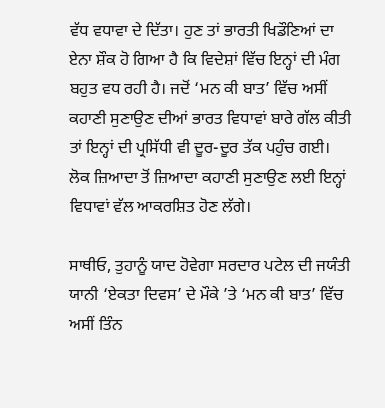ਵੱਧ ਵਧਾਵਾ ਦੇ ਦਿੱਤਾ। ਹੁਣ ਤਾਂ ਭਾਰਤੀ ਖਿਡੌਣਿਆਂ ਦਾ ਏਨਾ ਸ਼ੌਕ ਹੋ ਗਿਆ ਹੈ ਕਿ ਵਿਦੇਸ਼ਾਂ ਵਿੱਚ ਇਨ੍ਹਾਂ ਦੀ ਮੰਗ ਬਹੁਤ ਵਧ ਰਹੀ ਹੈ। ਜਦੋਂ ‘ਮਨ ਕੀ ਬਾਤ’ ਵਿੱਚ ਅਸੀਂ ਕਹਾਣੀ ਸੁਣਾਉਣ ਦੀਆਂ ਭਾਰਤ ਵਿਧਾਵਾਂ ਬਾਰੇ ਗੱਲ ਕੀਤੀ ਤਾਂ ਇਨ੍ਹਾਂ ਦੀ ਪ੍ਰਸਿੱਧੀ ਵੀ ਦੂਰ-ਦੂਰ ਤੱਕ ਪਹੁੰਚ ਗਈ। ਲੋਕ ਜ਼ਿਆਦਾ ਤੋਂ ਜ਼ਿਆਦਾ ਕਹਾਣੀ ਸੁਣਾਉਣ ਲਈ ਇਨ੍ਹਾਂ ਵਿਧਾਵਾਂ ਵੱਲ ਆਕਰਸ਼ਿਤ ਹੋਣ ਲੱਗੇ।

ਸਾਥੀਓ, ਤੁਹਾਨੂੰ ਯਾਦ ਹੋਵੇਗਾ ਸਰਦਾਰ ਪਟੇਲ ਦੀ ਜਯੰਤੀ ਯਾਨੀ ‘ਏਕਤਾ ਦਿਵਸ’ ਦੇ ਮੌਕੇ ’ਤੇ ‘ਮਨ ਕੀ ਬਾਤ’ ਵਿੱਚ ਅਸੀਂ ਤਿੰਨ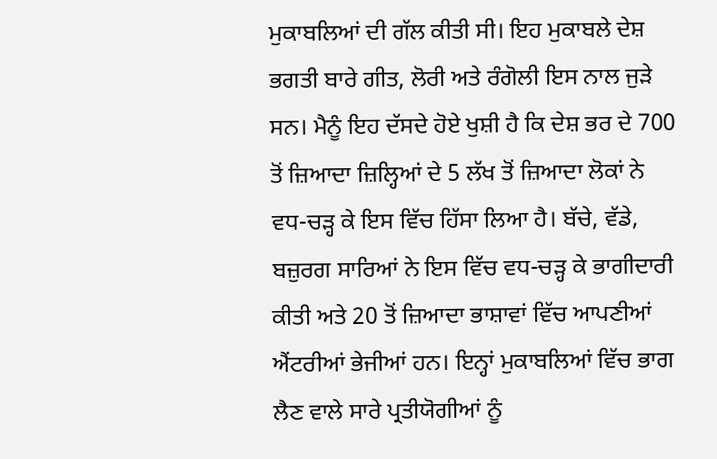ਮੁਕਾਬਲਿਆਂ ਦੀ ਗੱਲ ਕੀਤੀ ਸੀ। ਇਹ ਮੁਕਾਬਲੇ ਦੇਸ਼ ਭਗਤੀ ਬਾਰੇ ਗੀਤ, ਲੋਰੀ ਅਤੇ ਰੰਗੋਲੀ ਇਸ ਨਾਲ ਜੁੜੇ ਸਨ। ਮੈਨੂੰ ਇਹ ਦੱਸਦੇ ਹੋਏ ਖੁਸ਼ੀ ਹੈ ਕਿ ਦੇਸ਼ ਭਰ ਦੇ 700 ਤੋਂ ਜ਼ਿਆਦਾ ਜ਼ਿਲ੍ਹਿਆਂ ਦੇ 5 ਲੱਖ ਤੋਂ ਜ਼ਿਆਦਾ ਲੋਕਾਂ ਨੇ ਵਧ-ਚੜ੍ਹ ਕੇ ਇਸ ਵਿੱਚ ਹਿੱਸਾ ਲਿਆ ਹੈ। ਬੱਚੇ, ਵੱਡੇ, ਬਜ਼ੁਰਗ ਸਾਰਿਆਂ ਨੇ ਇਸ ਵਿੱਚ ਵਧ-ਚੜ੍ਹ ਕੇ ਭਾਗੀਦਾਰੀ ਕੀਤੀ ਅਤੇ 20 ਤੋਂ ਜ਼ਿਆਦਾ ਭਾਸ਼ਾਵਾਂ ਵਿੱਚ ਆਪਣੀਆਂ ਐਂਟਰੀਆਂ ਭੇਜੀਆਂ ਹਨ। ਇਨ੍ਹਾਂ ਮੁਕਾਬਲਿਆਂ ਵਿੱਚ ਭਾਗ ਲੈਣ ਵਾਲੇ ਸਾਰੇ ਪ੍ਰਤੀਯੋਗੀਆਂ ਨੂੰ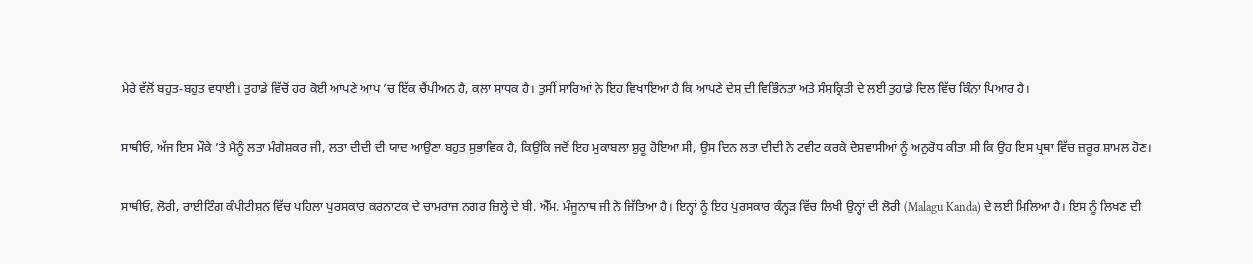ਮੇਰੇ ਵੱਲੋਂ ਬਹੁਤ-ਬਹੁਤ ਵਧਾਈ। ਤੁਹਾਡੇ ਵਿੱਚੋਂ ਹਰ ਕੋਈ ਆਪਣੇ ਆਪ ’ਚ ਇੱਕ ਚੈਂਪੀਅਨ ਹੈ, ਕਲਾ ਸਾਧਕ ਹੈ। ਤੁਸੀਂ ਸਾਰਿਆਂ ਨੇ ਇਹ ਵਿਖਾਇਆ ਹੈ ਕਿ ਆਪਣੇ ਦੇਸ਼ ਦੀ ਵਿਭਿੰਨਤਾ ਅਤੇ ਸੰਸਕ੍ਰਿਤੀ ਦੇ ਲਈ ਤੁਹਾਡੇ ਦਿਲ ਵਿੱਚ ਕਿੰਨਾ ਪਿਆਰ ਹੈ।

ਸਾਥੀਓ, ਅੱਜ ਇਸ ਮੌਕੇ ’ਤੇ ਮੈਨੂੰ ਲਤਾ ਮੰਗੇਸ਼ਕਰ ਜੀ, ਲਤਾ ਦੀਦੀ ਦੀ ਯਾਦ ਆਉਣਾ ਬਹੁਤ ਸੁਭਾਵਿਕ ਹੈ, ਕਿਉਂਕਿ ਜਦੋਂ ਇਹ ਮੁਕਾਬਲਾ ਸ਼ੁਰੂ ਹੋਇਆ ਸੀ, ਉਸ ਦਿਨ ਲਤਾ ਦੀਦੀ ਨੇ ਟਵੀਟ ਕਰਕੇ ਦੇਸ਼ਵਾਸੀਆਂ ਨੂੰ ਅਨੁਰੋਧ ਕੀਤਾ ਸੀ ਕਿ ਉਹ ਇਸ ਪ੍ਰਥਾ ਵਿੱਚ ਜ਼ਰੂਰ ਸ਼ਾਮਲ ਹੋਣ।

ਸਾਥੀਓ, ਲੋਰੀ, ਰਾਈਟਿੰਗ ਕੰਪੀਟੀਸ਼ਨ ਵਿੱਚ ਪਹਿਲਾ ਪੁਰਸਕਾਰ ਕਰਨਾਟਕ ਦੇ ਚਾਮਰਾਜ ਨਗਰ ਜ਼ਿਲ੍ਹੇ ਦੇ ਬੀ. ਐੱਮ. ਮੰਜੂਨਾਥ ਜੀ ਨੇ ਜਿੱਤਿਆ ਹੈ। ਇਨ੍ਹਾਂ ਨੂੰ ਇਹ ਪੁਰਸਕਾਰ ਕੰਨ੍ਹੜ ਵਿੱਚ ਲਿਖੀ ਉਨ੍ਹਾਂ ਦੀ ਲੋਰੀ (Malagu Kanda) ਦੇ ਲਈ ਮਿਲਿਆ ਹੈ। ਇਸ ਨੂੰ ਲਿਖਣ ਦੀ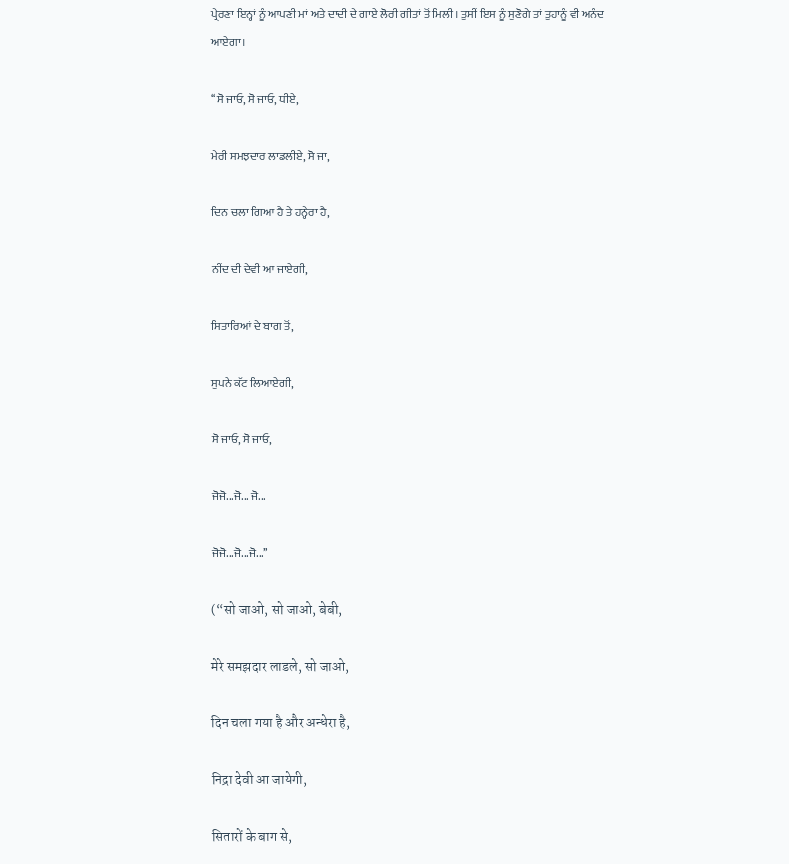ਪ੍ਰੇਰਣਾ ਇਨ੍ਹਾਂ ਨੂੰ ਆਪਣੀ ਮਾਂ ਅਤੇ ਦਾਦੀ ਦੇ ਗਾਏ ਲੋਰੀ ਗੀਤਾਂ ਤੋਂ ਮਿਲੀ। ਤੁਸੀਂ ਇਸ ਨੂੰ ਸੁਣੋਗੇ ਤਾਂ ਤੁਹਾਨੂੰ ਵੀ ਅਨੰਦ ਆਏਗਾ।

‘‘ਸੋ ਜਾਓ, ਸੋ ਜਾਓ, ਧੀਏ,

ਮੇਰੀ ਸਮਝਦਾਰ ਲਾਡਲੀਏ, ਸੋ ਜਾ,

ਦਿਨ ਚਲਾ ਗਿਆ ਹੈ ਤੇ ਹਨ੍ਹੇਰਾ ਹੈ,

ਨੀਂਦ ਦੀ ਦੇਵੀ ਆ ਜਾਏਗੀ,

ਸਿਤਾਰਿਆਂ ਦੇ ਬਾਗ ਤੋਂ,

ਸੁਪਨੇ ਕੱਟ ਲਿਆਏਗੀ,

ਸੋ ਜਾਓ, ਸੋ ਜਾਓ,

ਜੋਜੋ...ਜੋ... ਜੋ...

ਜੋਜੋ...ਜੋ...ਜੋ...’’

(“सो जाओ, सो जाओ, बेबी,

मेरे समझदार लाडले, सो जाओ,

दिन चला गया है और अन्धेरा है,

निद्रा देवी आ जायेगी,

सितारों के बाग से,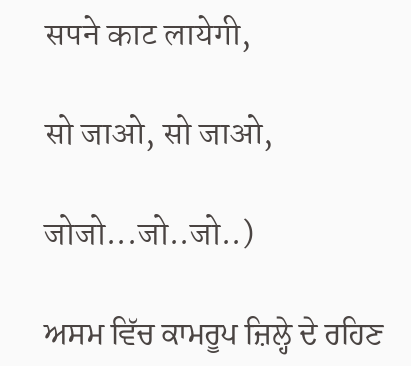सपने काट लायेगी,

सो जाओ, सो जाओ,

जोजो...जो..जो..)

ਅਸਮ ਵਿੱਚ ਕਾਮਰੂਪ ਜ਼ਿਲ੍ਹੇ ਦੇ ਰਹਿਣ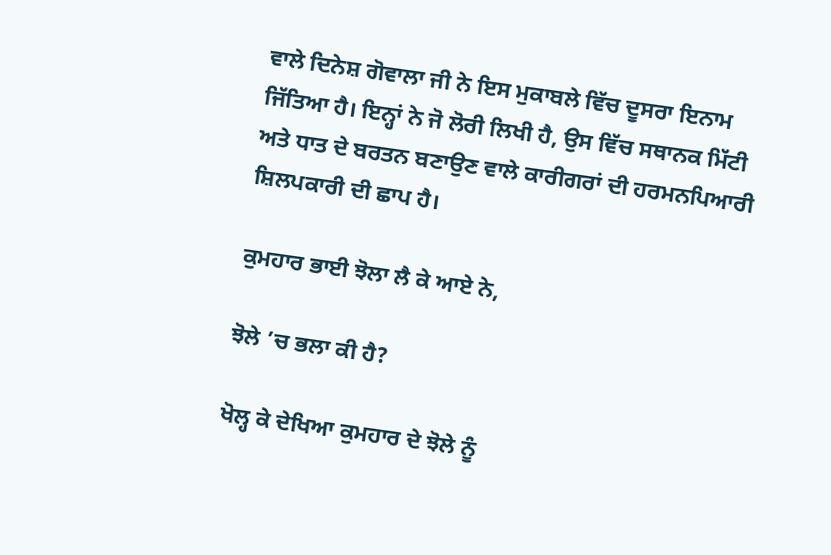ਵਾਲੇ ਦਿਨੇਸ਼ ਗੋਵਾਲਾ ਜੀ ਨੇ ਇਸ ਮੁਕਾਬਲੇ ਵਿੱਚ ਦੂਸਰਾ ਇਨਾਮ ਜਿੱਤਿਆ ਹੈ। ਇਨ੍ਹਾਂ ਨੇ ਜੋ ਲੋਰੀ ਲਿਖੀ ਹੈ, ਉਸ ਵਿੱਚ ਸਥਾਨਕ ਮਿੱਟੀ ਅਤੇ ਧਾਤ ਦੇ ਬਰਤਨ ਬਣਾਉਣ ਵਾਲੇ ਕਾਰੀਗਰਾਂ ਦੀ ਹਰਮਨਪਿਆਰੀ ਸ਼ਿਲਪਕਾਰੀ ਦੀ ਛਾਪ ਹੈ।

ਕੁਮਹਾਰ ਭਾਈ ਝੋਲਾ ਲੈ ਕੇ ਆਏ ਨੇ,

ਝੋਲੇ ’ਚ ਭਲਾ ਕੀ ਹੈ?

ਖੋਲ੍ਹ ਕੇ ਦੇਖਿਆ ਕੁਮਹਾਰ ਦੇ ਝੋਲੇ ਨੂੰ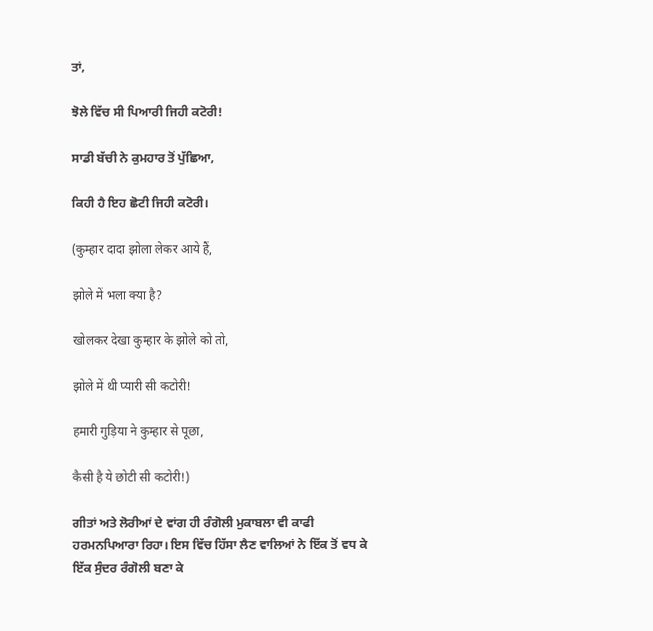ਤਾਂ,

ਝੋਲੇ ਵਿੱਚ ਸੀ ਪਿਆਰੀ ਜਿਹੀ ਕਟੋਰੀ!

ਸਾਡੀ ਬੱਚੀ ਨੇ ਕੁਮਹਾਰ ਤੋਂ ਪੁੱਛਿਆ,

ਕਿਹੀ ਹੈ ਇਹ ਛੋਟੀ ਜਿਹੀ ਕਟੋਰੀ।

(कुम्हार दादा झोला लेकर आये हैं,

झोले में भला क्या है?

खोलकर देखा कुम्हार के झोले को तो,

झोले में थी प्यारी सी कटोरी!

हमारी गुड़िया ने कुम्हार से पूछा,

कैसी है ये छोटी सी कटोरी!)

ਗੀਤਾਂ ਅਤੇ ਲੋਰੀਆਂ ਦੇ ਵਾਂਗ ਹੀ ਰੰਗੋਲੀ ਮੁਕਾਬਲਾ ਵੀ ਕਾਫੀ ਹਰਮਨਪਿਆਰਾ ਰਿਹਾ। ਇਸ ਵਿੱਚ ਹਿੱਸਾ ਲੈਣ ਵਾਲਿਆਂ ਨੇ ਇੱਕ ਤੋਂ ਵਧ ਕੇ ਇੱਕ ਸੁੰਦਰ ਰੰਗੋਲੀ ਬਣਾ ਕੇ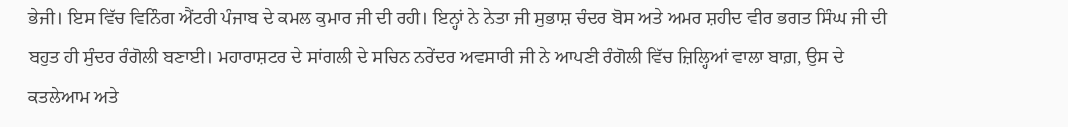ਭੇਜੀ। ਇਸ ਵਿੱਚ ਵਿਨਿੰਗ ਐਂਟਰੀ ਪੰਜਾਬ ਦੇ ਕਮਲ ਕੁਮਾਰ ਜੀ ਦੀ ਰਹੀ। ਇਨ੍ਹਾਂ ਨੇ ਨੇਤਾ ਜੀ ਸੁਭਾਸ਼ ਚੰਦਰ ਬੋਸ ਅਤੇ ਅਮਰ ਸ਼ਹੀਦ ਵੀਰ ਭਗਤ ਸਿੰਘ ਜੀ ਦੀ ਬਹੁਤ ਹੀ ਸੁੰਦਰ ਰੰਗੋਲੀ ਬਣਾਈ। ਮਹਾਰਾਸ਼ਟਰ ਦੇ ਸਾਂਗਲੀ ਦੇ ਸਚਿਨ ਨਰੇਂਦਰ ਅਵਸਾਰੀ ਜੀ ਨੇ ਆਪਣੀ ਰੰਗੋਲੀ ਵਿੱਚ ਜ਼ਿਲ੍ਹਿਆਂ ਵਾਲਾ ਬਾਗ਼, ਉਸ ਦੇ ਕਤਲੇਆਮ ਅਤੇ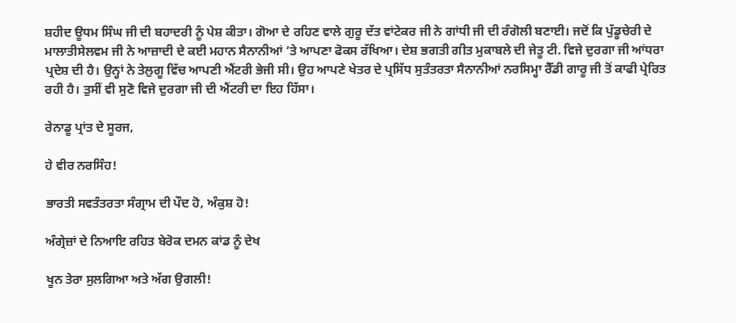ਸ਼ਹੀਦ ਊਧਮ ਸਿੰਘ ਜੀ ਦੀ ਬਹਾਦਰੀ ਨੂੰ ਪੇਸ਼ ਕੀਤਾ। ਗੋਆ ਦੇ ਰਹਿਣ ਵਾਲੇ ਗੁਰੂ ਦੱਤ ਵਾਂਟੇਕਰ ਜੀ ਨੇ ਗਾਂਧੀ ਜੀ ਦੀ ਰੰਗੋਲੀ ਬਣਾਈ। ਜਦੋਂ ਕਿ ਪੁੱਡੂਚੇਰੀ ਦੇ ਮਾਲਾਤੀਸੇਲਵਮ ਜੀ ਨੇ ਆਜ਼ਾਦੀ ਦੇ ਕਈ ਮਹਾਨ ਸੈਨਾਨੀਆਂ ’ਤੇ ਆਪਣਾ ਫੋਕਸ ਰੱਖਿਆ। ਦੇਸ਼ ਭਗਤੀ ਗੀਤ ਮੁਕਾਬਲੇ ਦੀ ਜੇਤੂ ਟੀ. ਵਿਜੇ ਦੁਰਗਾ ਜੀ ਆਂਧਰਾ ਪ੍ਰਦੇਸ਼ ਦੀ ਹੈ। ਉਨ੍ਹਾਂ ਨੇ ਤੇਲੁਗੂ ਵਿੱਚ ਆਪਣੀ ਐਂਟਰੀ ਭੇਜੀ ਸੀ। ਉਹ ਆਪਣੇ ਖੇਤਰ ਦੇ ਪ੍ਰਸਿੱਧ ਸੁਤੰਤਰਤਾ ਸੈਨਾਨੀਆਂ ਨਰਸਿਮ੍ਹਾ ਰੈੱਡੀ ਗਾਰੂ ਜੀ ਤੋਂ ਕਾਫੀ ਪ੍ਰੇਰਿਤ ਰਹੀ ਹੈ। ਤੁਸੀਂ ਵੀ ਸੁਣੋ ਵਿਜੇ ਦੁਰਗਾ ਜੀ ਦੀ ਐਂਟਰੀ ਦਾ ਇਹ ਹਿੱਸਾ।

ਰੇਨਾਡੂ ਪ੍ਰਾਂਤ ਦੇ ਸੂਰਜ,

ਹੇ ਵੀਰ ਨਰਸਿੰਹ!

ਭਾਰਤੀ ਸਵਤੰਤਰਤਾ ਸੰਗ੍ਰਾਮ ਦੀ ਪੌਦ ਹੋ, ਅੰਕੁਸ਼ ਹੋ!

ਅੰਗ੍ਰੇਜ਼ਾਂ ਦੇ ਨਿਆਇ ਰਹਿਤ ਬੇਰੋਕ ਦਮਨ ਕਾਂਡ ਨੂੰ ਦੇਖ

ਖੂਨ ਤੇਰਾ ਸੁਲਗਿਆ ਅਤੇ ਅੱਗ ਉਗਲੀ!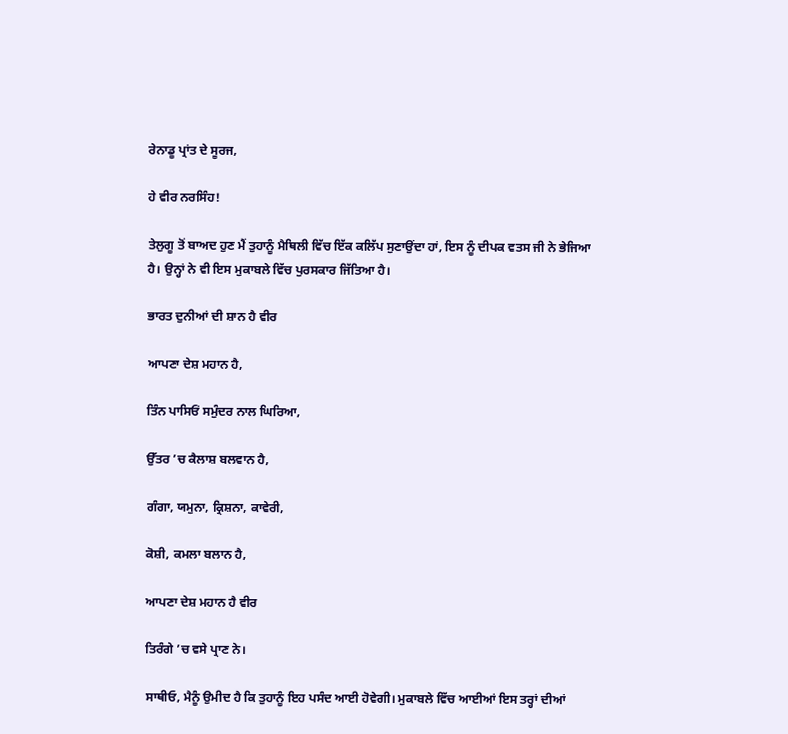ਰੇਨਾਡੂ ਪ੍ਰਾਂਤ ਦੇ ਸੂਰਜ,

ਹੇ ਵੀਰ ਨਰਸਿੰਹ!

ਤੇਲੁਗੂ ਤੋਂ ਬਾਅਦ ਹੁਣ ਮੈਂ ਤੁਹਾਨੂੰ ਮੈਥਿਲੀ ਵਿੱਚ ਇੱਕ ਕਲਿੱਪ ਸੁਣਾਉਂਦਾ ਹਾਂ, ਇਸ ਨੂੰ ਦੀਪਕ ਵਤਸ ਜੀ ਨੇ ਭੇਜਿਆ ਹੈ। ਉਨ੍ਹਾਂ ਨੇ ਵੀ ਇਸ ਮੁਕਾਬਲੇ ਵਿੱਚ ਪੁਰਸਕਾਰ ਜਿੱਤਿਆ ਹੈ।

ਭਾਰਤ ਦੁਨੀਆਂ ਦੀ ਸ਼ਾਨ ਹੈ ਵੀਰ

ਆਪਣਾ ਦੇਸ਼ ਮਹਾਨ ਹੈ,

ਤਿੰਨ ਪਾਸਿਓਂ ਸਮੁੰਦਰ ਨਾਲ ਘਿਰਿਆ,

ਉੱਤਰ ’ਚ ਕੈਲਾਸ਼ ਬਲਵਾਨ ਹੈ,

ਗੰਗਾ, ਯਮੁਨਾ, ਕ੍ਰਿਸ਼ਨਾ, ਕਾਵੇਰੀ,

ਕੋਸ਼ੀ, ਕਮਲਾ ਬਲਾਨ ਹੈ,

ਆਪਣਾ ਦੇਸ਼ ਮਹਾਨ ਹੈ ਵੀਰ

ਤਿਰੰਗੇ ’ਚ ਵਸੇ ਪ੍ਰਾਣ ਨੇ।

ਸਾਥੀਓ, ਮੈਨੂੰ ਉਮੀਦ ਹੈ ਕਿ ਤੁਹਾਨੂੰ ਇਹ ਪਸੰਦ ਆਈ ਹੋਵੇਗੀ। ਮੁਕਾਬਲੇ ਵਿੱਚ ਆਈਆਂ ਇਸ ਤਰ੍ਹਾਂ ਦੀਆਂ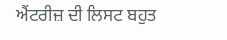ਐਂਟਰੀਜ਼ ਦੀ ਲਿਸਟ ਬਹੁਤ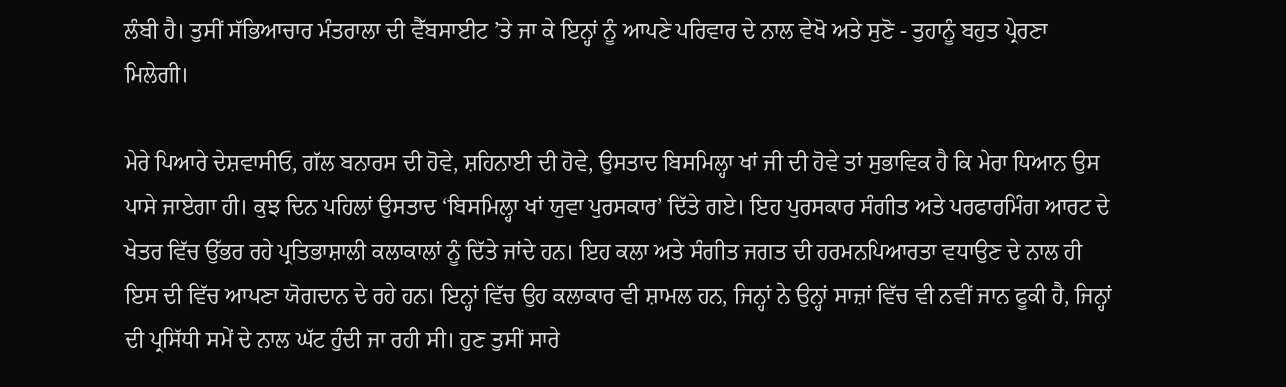ਲੰਬੀ ਹੈ। ਤੁਸੀਂ ਸੱਭਿਆਚਾਰ ਮੰਤਰਾਲਾ ਦੀ ਵੈੱਬਸਾਈਟ ’ਤੇ ਜਾ ਕੇ ਇਨ੍ਹਾਂ ਨੂੰ ਆਪਣੇ ਪਰਿਵਾਰ ਦੇ ਨਾਲ ਵੇਖੋ ਅਤੇ ਸੁਣੋ - ਤੁਹਾਨੂੰ ਬਹੁਤ ਪ੍ਰੇਰਣਾ ਮਿਲੇਗੀ।

ਮੇਰੇ ਪਿਆਰੇ ਦੇਸ਼ਵਾਸੀਓ, ਗੱਲ ਬਨਾਰਸ ਦੀ ਹੋਵੇ, ਸ਼ਹਿਨਾਈ ਦੀ ਹੋਵੇ, ਉਸਤਾਦ ਬਿਸਮਿਲ੍ਹਾ ਖਾਂ ਜੀ ਦੀ ਹੋਵੇ ਤਾਂ ਸੁਭਾਵਿਕ ਹੈ ਕਿ ਮੇਰਾ ਧਿਆਨ ਉਸ ਪਾਸੇ ਜਾਏਗਾ ਹੀ। ਕੁਝ ਦਿਨ ਪਹਿਲਾਂ ਉਸਤਾਦ ‘ਬਿਸਮਿਲ੍ਹਾ ਖਾਂ ਯੁਵਾ ਪੁਰਸਕਾਰ’ ਦਿੱਤੇ ਗਏ। ਇਹ ਪੁਰਸਕਾਰ ਸੰਗੀਤ ਅਤੇ ਪਰਫਾਰਮਿੰਗ ਆਰਟ ਦੇ ਖੇਤਰ ਵਿੱਚ ਉੱਭਰ ਰਹੇ ਪ੍ਰਤਿਭਾਸ਼ਾਲੀ ਕਲਾਕਾਲਾਂ ਨੂੰ ਦਿੱਤੇ ਜਾਂਦੇ ਹਨ। ਇਹ ਕਲਾ ਅਤੇ ਸੰਗੀਤ ਜਗਤ ਦੀ ਹਰਮਨਪਿਆਰਤਾ ਵਧਾਉਣ ਦੇ ਨਾਲ ਹੀ ਇਸ ਦੀ ਵਿੱਚ ਆਪਣਾ ਯੋਗਦਾਨ ਦੇ ਰਹੇ ਹਨ। ਇਨ੍ਹਾਂ ਵਿੱਚ ਉਹ ਕਲਾਕਾਰ ਵੀ ਸ਼ਾਮਲ ਹਨ, ਜਿਨ੍ਹਾਂ ਨੇ ਉਨ੍ਹਾਂ ਸਾਜ਼ਾਂ ਵਿੱਚ ਵੀ ਨਵੀਂ ਜਾਨ ਫੂਕੀ ਹੈ, ਜਿਨ੍ਹਾਂ ਦੀ ਪ੍ਰਸਿੱਧੀ ਸਮੇਂ ਦੇ ਨਾਲ ਘੱਟ ਹੁੰਦੀ ਜਾ ਰਹੀ ਸੀ। ਹੁਣ ਤੁਸੀਂ ਸਾਰੇ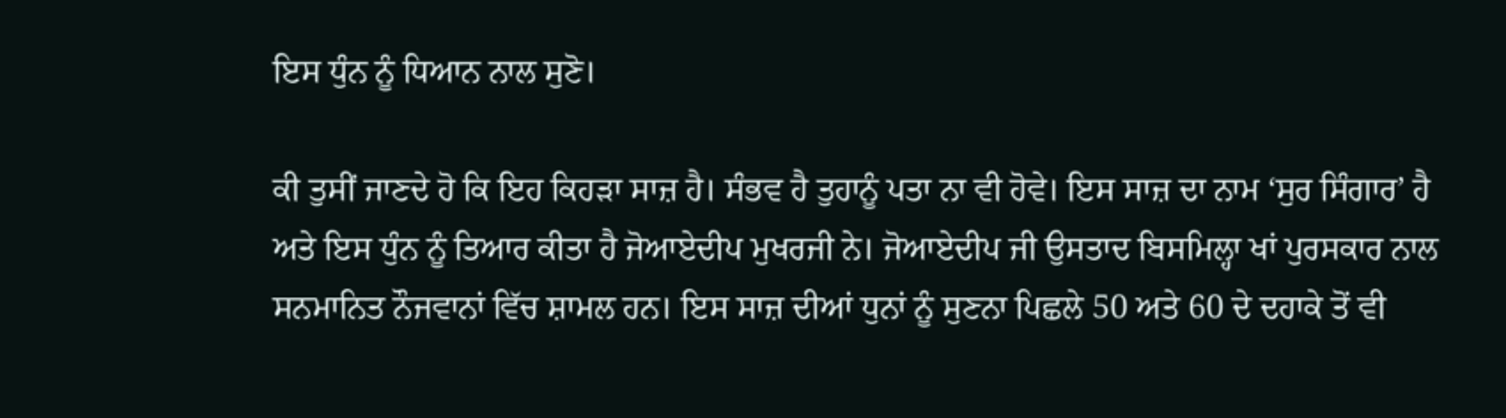ਇਸ ਧੁੰਨ ਨੂੰ ਧਿਆਨ ਨਾਲ ਸੁਣੋ।

ਕੀ ਤੁਸੀਂ ਜਾਣਦੇ ਹੋ ਕਿ ਇਹ ਕਿਹੜਾ ਸਾਜ਼ ਹੈ। ਸੰਭਵ ਹੈ ਤੁਹਾਨੂੰ ਪਤਾ ਨਾ ਵੀ ਹੋਵੇ। ਇਸ ਸਾਜ਼ ਦਾ ਨਾਮ ‘ਸੁਰ ਸਿੰਗਾਰ’ ਹੈ ਅਤੇ ਇਸ ਧੁੰਨ ਨੂੰ ਤਿਆਰ ਕੀਤਾ ਹੈ ਜੋਆਏਦੀਪ ਮੁਖਰਜੀ ਨੇ। ਜੋਆਏਦੀਪ ਜੀ ਉਸਤਾਦ ਬਿਸਮਿਲ੍ਹਾ ਖਾਂ ਪੁਰਸਕਾਰ ਨਾਲ ਸਨਮਾਨਿਤ ਨੌਜਵਾਨਾਂ ਵਿੱਚ ਸ਼ਾਮਲ ਹਨ। ਇਸ ਸਾਜ਼ ਦੀਆਂ ਧੁਨਾਂ ਨੂੰ ਸੁਣਨਾ ਪਿਛਲੇ 50 ਅਤੇ 60 ਦੇ ਦਹਾਕੇ ਤੋਂ ਵੀ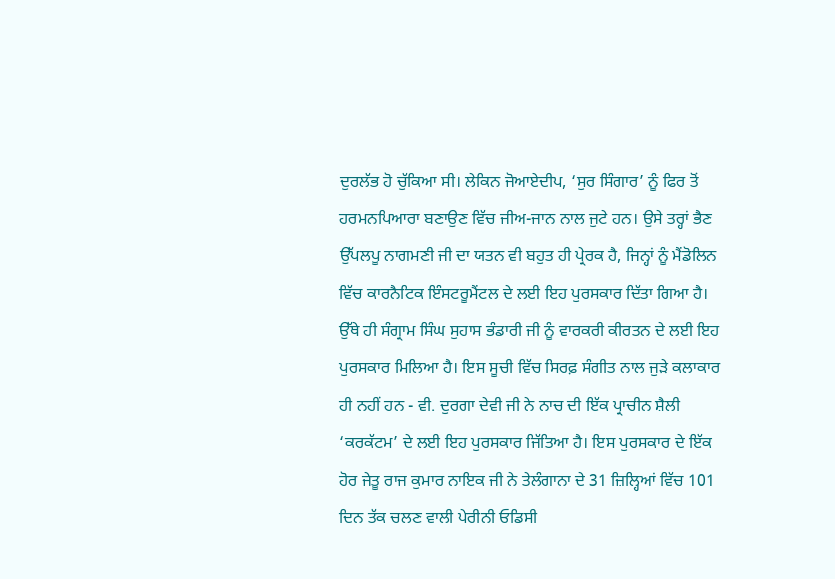ਦੁਰਲੱਭ ਹੋ ਚੁੱਕਿਆ ਸੀ। ਲੇਕਿਨ ਜੋਆਏਦੀਪ, ‘ਸੁਰ ਸਿੰਗਾਰ’ ਨੂੰ ਫਿਰ ਤੋਂ ਹਰਮਨਪਿਆਰਾ ਬਣਾਉਣ ਵਿੱਚ ਜੀਅ-ਜਾਨ ਨਾਲ ਜੁਟੇ ਹਨ। ਉਸੇ ਤਰ੍ਹਾਂ ਭੈਣ ਉੱਪਲਪੂ ਨਾਗਮਣੀ ਜੀ ਦਾ ਯਤਨ ਵੀ ਬਹੁਤ ਹੀ ਪ੍ਰੇਰਕ ਹੈ, ਜਿਨ੍ਹਾਂ ਨੂੰ ਮੈਂਡੋਲਿਨ ਵਿੱਚ ਕਾਰਨੈਟਿਕ ਇੰਸਟਰੂਮੈਂਟਲ ਦੇ ਲਈ ਇਹ ਪੁਰਸਕਾਰ ਦਿੱਤਾ ਗਿਆ ਹੈ। ਉੱਥੇ ਹੀ ਸੰਗ੍ਰਾਮ ਸਿੰਘ ਸੁਹਾਸ ਭੰਡਾਰੀ ਜੀ ਨੂੰ ਵਾਰਕਰੀ ਕੀਰਤਨ ਦੇ ਲਈ ਇਹ ਪੁਰਸਕਾਰ ਮਿਲਿਆ ਹੈ। ਇਸ ਸੂਚੀ ਵਿੱਚ ਸਿਰਫ਼ ਸੰਗੀਤ ਨਾਲ ਜੁੜੇ ਕਲਾਕਾਰ ਹੀ ਨਹੀਂ ਹਨ - ਵੀ. ਦੁਰਗਾ ਦੇਵੀ ਜੀ ਨੇ ਨਾਚ ਦੀ ਇੱਕ ਪ੍ਰਾਚੀਨ ਸ਼ੈਲੀ ‘ਕਰਕੱਟਮ’ ਦੇ ਲਈ ਇਹ ਪੁਰਸਕਾਰ ਜਿੱਤਿਆ ਹੈ। ਇਸ ਪੁਰਸਕਾਰ ਦੇ ਇੱਕ ਹੋਰ ਜੇਤੂ ਰਾਜ ਕੁਮਾਰ ਨਾਇਕ ਜੀ ਨੇ ਤੇਲੰਗਾਨਾ ਦੇ 31 ਜ਼ਿਲ੍ਹਿਆਂ ਵਿੱਚ 101 ਦਿਨ ਤੱਕ ਚਲਣ ਵਾਲੀ ਪੇਰੀਨੀ ਓਡਿਸੀ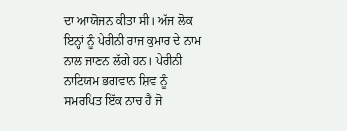ਦਾ ਆਯੋਜਨ ਕੀਤਾ ਸੀ। ਅੱਜ ਲੋਕ ਇਨ੍ਹਾਂ ਨੂੰ ਪੇਰੀਨੀ ਰਾਜ ਕੁਮਾਰ ਦੇ ਨਾਮ ਨਾਲ ਜਾਣਨ ਲੱਗੇ ਹਨ। ਪੇਰੀਨੀ ਨਾਟਿਯਮ ਭਗਵਾਨ ਸ਼ਿਵ ਨੂੰ ਸਮਰਪਿਤ ਇੱਕ ਨਾਚ ਹੈ ਜੋ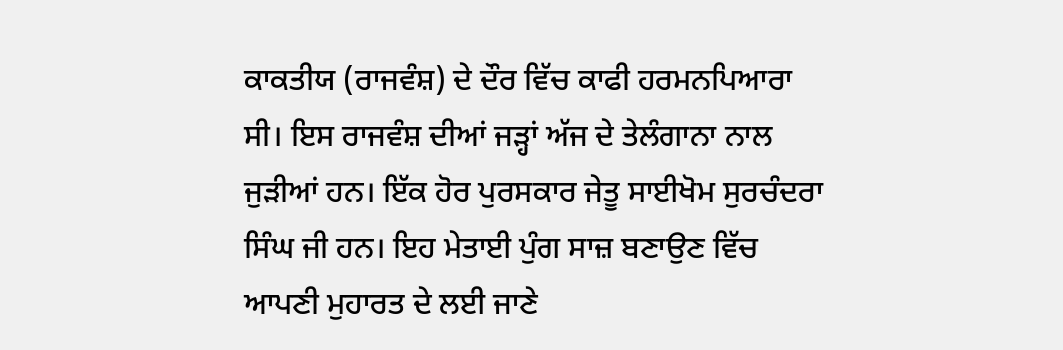ਕਾਕਤੀਯ (ਰਾਜਵੰਸ਼) ਦੇ ਦੌਰ ਵਿੱਚ ਕਾਫੀ ਹਰਮਨਪਿਆਰਾ ਸੀ। ਇਸ ਰਾਜਵੰਸ਼ ਦੀਆਂ ਜੜ੍ਹਾਂ ਅੱਜ ਦੇ ਤੇਲੰਗਾਨਾ ਨਾਲ ਜੁੜੀਆਂ ਹਨ। ਇੱਕ ਹੋਰ ਪੁਰਸਕਾਰ ਜੇਤੂ ਸਾਈਖੋਮ ਸੁਰਚੰਦਰਾ ਸਿੰਘ ਜੀ ਹਨ। ਇਹ ਮੇਤਾਈ ਪੁੰਗ ਸਾਜ਼ ਬਣਾਉਣ ਵਿੱਚ ਆਪਣੀ ਮੁਹਾਰਤ ਦੇ ਲਈ ਜਾਣੇ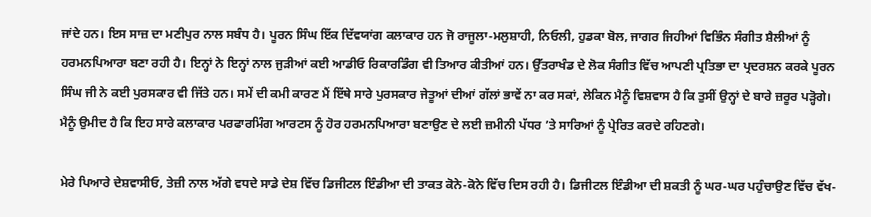ਜਾਂਦੇ ਹਨ। ਇਸ ਸਾਜ਼ ਦਾ ਮਣੀਪੁਰ ਨਾਲ ਸਬੰਧ ਹੈ। ਪੂਰਨ ਸਿੰਘ ਇੱਕ ਦਿੱਵਯਾਂਗ ਕਲਾਕਾਰ ਹਨ ਜੋ ਰਾਜੂਲਾ-ਮਲੁਸ਼ਾਹੀ, ਨਿਓਲੀ, ਹੁਡਕਾ ਬੋਲ, ਜਾਗਰ ਜਿਹੀਆਂ ਵਿਭਿੰਨ ਸੰਗੀਤ ਸ਼ੈਲੀਆਂ ਨੂੰ ਹਰਮਨਪਿਆਰਾ ਬਣਾ ਰਹੀ ਹੈ। ਇਨ੍ਹਾਂ ਨੇ ਇਨ੍ਹਾਂ ਨਾਲ ਜੁੜੀਆਂ ਕਈ ਆਡੀਓ ਰਿਕਾਰਡਿੰਗ ਵੀ ਤਿਆਰ ਕੀਤੀਆਂ ਹਨ। ਉੱਤਰਾਖੰਡ ਦੇ ਲੋਕ ਸੰਗੀਤ ਵਿੱਚ ਆਪਣੀ ਪ੍ਰਤਿਭਾ ਦਾ ਪ੍ਰਦਰਸ਼ਨ ਕਰਕੇ ਪੂਰਨ ਸਿੰਘ ਜੀ ਨੇ ਕਈ ਪੁਰਸਕਾਰ ਵੀ ਜਿੱਤੇ ਹਨ। ਸਮੇਂ ਦੀ ਕਮੀ ਕਾਰਣ ਮੈਂ ਇੱਥੇ ਸਾਰੇ ਪੁਰਸਕਾਰ ਜੇਤੂਆਂ ਦੀਆਂ ਗੱਲਾਂ ਭਾਵੇਂ ਨਾ ਕਰ ਸਕਾਂ, ਲੇਕਿਨ ਮੈਨੂੰ ਵਿਸ਼ਵਾਸ ਹੈ ਕਿ ਤੁਸੀਂ ਉਨ੍ਹਾਂ ਦੇ ਬਾਰੇ ਜ਼ਰੂਰ ਪੜ੍ਹੋਗੇ। ਮੈਨੂੰ ਉਮੀਦ ਹੈ ਕਿ ਇਹ ਸਾਰੇ ਕਲਾਕਾਰ ਪਰਫਾਰਮਿੰਗ ਆਰਟਸ ਨੂੰ ਹੋਰ ਹਰਮਨਪਿਆਰਾ ਬਣਾਉਣ ਦੇ ਲਈ ਜ਼ਮੀਨੀ ਪੱਧਰ ’ਤੇ ਸਾਰਿਆਂ ਨੂੰ ਪ੍ਰੇਰਿਤ ਕਰਦੇ ਰਹਿਣਗੇ।

ਮੇਰੇ ਪਿਆਰੇ ਦੇਸ਼ਵਾਸੀਓ, ਤੇਜ਼ੀ ਨਾਲ ਅੱਗੇ ਵਧਦੇ ਸਾਡੇ ਦੇਸ਼ ਵਿੱਚ ਡਿਜੀਟਲ ਇੰਡੀਆ ਦੀ ਤਾਕਤ ਕੋਨੇ-ਕੋਨੇ ਵਿੱਚ ਦਿਸ ਰਹੀ ਹੈ। ਡਿਜੀਟਲ ਇੰਡੀਆ ਦੀ ਸ਼ਕਤੀ ਨੂੰ ਘਰ-ਘਰ ਪਹੁੰਚਾਉਣ ਵਿੱਚ ਵੱਖ-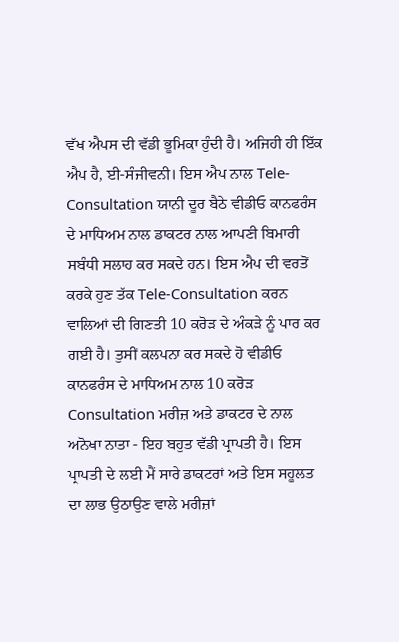ਵੱਖ ਐਪਸ ਦੀ ਵੱਡੀ ਭੂਮਿਕਾ ਹੁੰਦੀ ਹੈ। ਅਜਿਹੀ ਹੀ ਇੱਕ ਐਪ ਹੈ, ਈ-ਸੰਜੀਵਨੀ। ਇਸ ਐਪ ਨਾਲ Tele-Consultation ਯਾਨੀ ਦੂਰ ਬੈਠੇ ਵੀਡੀਓ ਕਾਨਫਰੰਸ ਦੇ ਮਾਧਿਅਮ ਨਾਲ ਡਾਕਟਰ ਨਾਲ ਆਪਣੀ ਬਿਮਾਰੀ ਸਬੰਧੀ ਸਲਾਹ ਕਰ ਸਕਦੇ ਹਨ। ਇਸ ਐਪ ਦੀ ਵਰਤੋਂ ਕਰਕੇ ਹੁਣ ਤੱਕ Tele-Consultation ਕਰਨ ਵਾਲਿਆਂ ਦੀ ਗਿਣਤੀ 10 ਕਰੋੜ ਦੇ ਅੰਕੜੇ ਨੂੰ ਪਾਰ ਕਰ ਗਈ ਹੈ। ਤੁਸੀਂ ਕਲਪਨਾ ਕਰ ਸਕਦੇ ਹੋ ਵੀਡੀਓ ਕਾਨਫਰੰਸ ਦੇ ਮਾਧਿਅਮ ਨਾਲ 10 ਕਰੋੜ Consultation ਮਰੀਜ਼ ਅਤੇ ਡਾਕਟਰ ਦੇ ਨਾਲ ਅਨੋਖਾ ਨਾਤਾ - ਇਹ ਬਹੁਤ ਵੱਡੀ ਪ੍ਰਾਪਤੀ ਹੈ। ਇਸ ਪ੍ਰਾਪਤੀ ਦੇ ਲਈ ਮੈਂ ਸਾਰੇ ਡਾਕਟਰਾਂ ਅਤੇ ਇਸ ਸਹੂਲਤ ਦਾ ਲਾਭ ਉਠਾਉਣ ਵਾਲੇ ਮਰੀਜ਼ਾਂ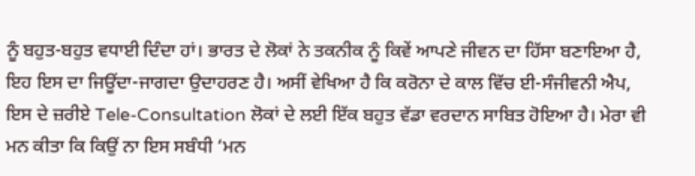ਨੂੰ ਬਹੁਤ-ਬਹੁਤ ਵਧਾਈ ਦਿੰਦਾ ਹਾਂ। ਭਾਰਤ ਦੇ ਲੋਕਾਂ ਨੇ ਤਕਨੀਕ ਨੂੰ ਕਿਵੇਂ ਆਪਣੇ ਜੀਵਨ ਦਾ ਹਿੱਸਾ ਬਣਾਇਆ ਹੈ, ਇਹ ਇਸ ਦਾ ਜਿਊਂਦਾ-ਜਾਗਦਾ ਉਦਾਹਰਣ ਹੈ। ਅਸੀਂ ਵੇਖਿਆ ਹੈ ਕਿ ਕਰੋਨਾ ਦੇ ਕਾਲ ਵਿੱਚ ਈ-ਸੰਜੀਵਨੀ ਐਪ, ਇਸ ਦੇ ਜ਼ਰੀਏ Tele-Consultation ਲੋਕਾਂ ਦੇ ਲਈ ਇੱਕ ਬਹੁਤ ਵੱਡਾ ਵਰਦਾਨ ਸਾਬਿਤ ਹੋਇਆ ਹੈ। ਮੇਰਾ ਵੀ ਮਨ ਕੀਤਾ ਕਿ ਕਿਉਂ ਨਾ ਇਸ ਸਬੰਧੀ ‘ਮਨ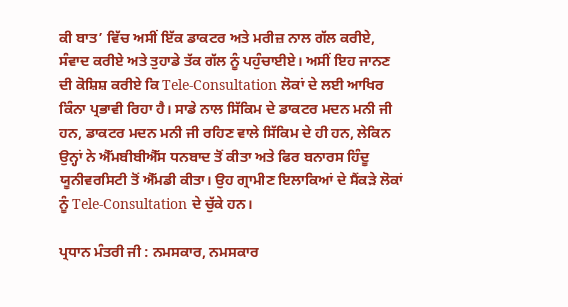ਕੀ ਬਾਤ’ ਵਿੱਚ ਅਸੀਂ ਇੱਕ ਡਾਕਟਰ ਅਤੇ ਮਰੀਜ਼ ਨਾਲ ਗੱਲ ਕਰੀਏ, ਸੰਵਾਦ ਕਰੀਏ ਅਤੇ ਤੁਹਾਡੇ ਤੱਕ ਗੱਲ ਨੂੰ ਪਹੁੰਚਾਈਏ। ਅਸੀਂ ਇਹ ਜਾਨਣ ਦੀ ਕੋਸ਼ਿਸ਼ ਕਰੀਏ ਕਿ Tele-Consultation ਲੋਕਾਂ ਦੇ ਲਈ ਆਖਿਰ ਕਿੰਨਾ ਪ੍ਰਭਾਵੀ ਰਿਹਾ ਹੈ। ਸਾਡੇ ਨਾਲ ਸਿੱਕਿਮ ਦੇ ਡਾਕਟਰ ਮਦਨ ਮਨੀ ਜੀ ਹਨ, ਡਾਕਟਰ ਮਦਨ ਮਨੀ ਜੀ ਰਹਿਣ ਵਾਲੇ ਸਿੱਕਿਮ ਦੇ ਹੀ ਹਨ, ਲੇਕਿਨ ਉਨ੍ਹਾਂ ਨੇ ਐੱਮਬੀਬੀਐੱਸ ਧਨਬਾਦ ਤੋਂ ਕੀਤਾ ਅਤੇ ਫਿਰ ਬਨਾਰਸ ਹਿੰਦੂ ਯੂਨੀਵਰਸਿਟੀ ਤੋਂ ਐੱਮਡੀ ਕੀਤਾ। ਉਹ ਗ੍ਰਾਮੀਣ ਇਲਾਕਿਆਂ ਦੇ ਸੈਂਕੜੇ ਲੋਕਾਂ ਨੂੰ Tele-Consultation ਦੇ ਚੁੱਕੇ ਹਨ।

ਪ੍ਰਧਾਨ ਮੰਤਰੀ ਜੀ : ਨਮਸਕਾਰ, ਨਮਸਕਾਰ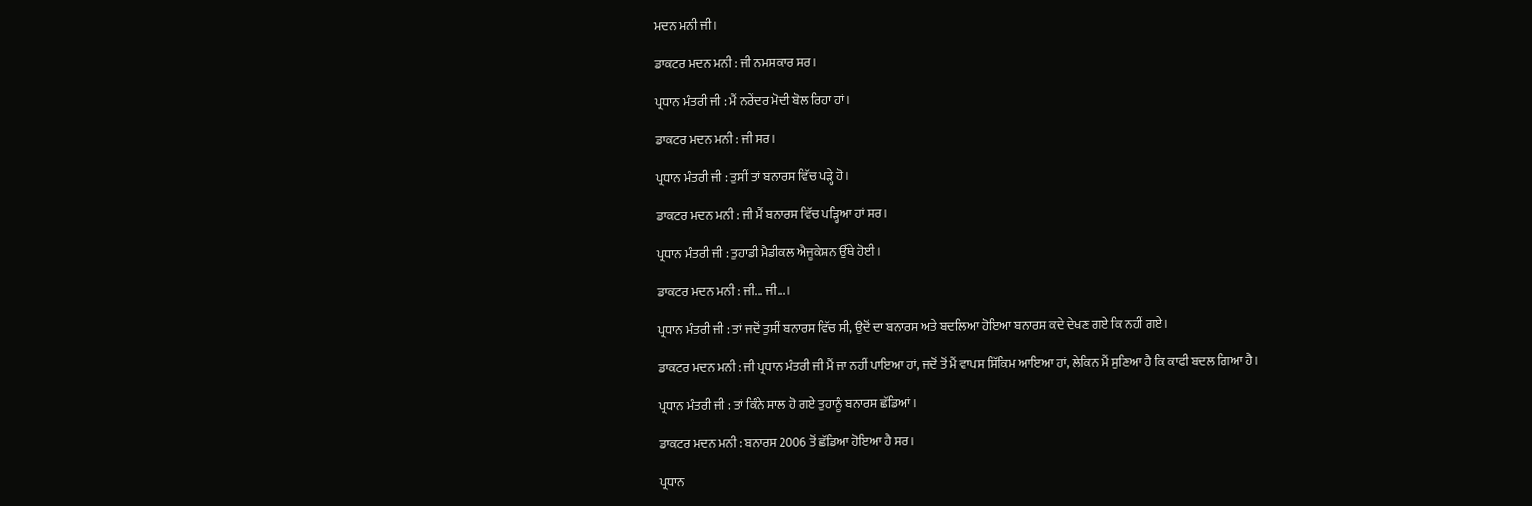ਮਦਨ ਮਨੀ ਜੀ।

ਡਾਕਟਰ ਮਦਨ ਮਨੀ : ਜੀ ਨਮਸਕਾਰ ਸਰ।

ਪ੍ਰਧਾਨ ਮੰਤਰੀ ਜੀ : ਮੈਂ ਨਰੇਂਦਰ ਮੋਦੀ ਬੋਲ ਰਿਹਾ ਹਾਂ।

ਡਾਕਟਰ ਮਦਨ ਮਨੀ : ਜੀ ਸਰ।

ਪ੍ਰਧਾਨ ਮੰਤਰੀ ਜੀ : ਤੁਸੀਂ ਤਾਂ ਬਨਾਰਸ ਵਿੱਚ ਪੜ੍ਹੇ ਹੋ।

ਡਾਕਟਰ ਮਦਨ ਮਨੀ : ਜੀ ਮੈਂ ਬਨਾਰਸ ਵਿੱਚ ਪੜ੍ਹਿਆ ਹਾਂ ਸਰ।

ਪ੍ਰਧਾਨ ਮੰਤਰੀ ਜੀ : ਤੁਹਾਡੀ ਮੈਡੀਕਲ ਐਜੂਕੇਸ਼ਨ ਉੱਥੇ ਹੋਈ।

ਡਾਕਟਰ ਮਦਨ ਮਨੀ : ਜੀ... ਜੀ...।

ਪ੍ਰਧਾਨ ਮੰਤਰੀ ਜੀ : ਤਾਂ ਜਦੋਂ ਤੁਸੀਂ ਬਨਾਰਸ ਵਿੱਚ ਸੀ, ਉਦੋਂ ਦਾ ਬਨਾਰਸ ਅਤੇ ਬਦਲਿਆ ਹੋਇਆ ਬਨਾਰਸ ਕਦੇ ਦੇਖਣ ਗਏ ਕਿ ਨਹੀਂ ਗਏ।

ਡਾਕਟਰ ਮਦਨ ਮਨੀ : ਜੀ ਪ੍ਰਧਾਨ ਮੰਤਰੀ ਜੀ ਮੈਂ ਜਾ ਨਹੀਂ ਪਾਇਆ ਹਾਂ, ਜਦੋਂ ਤੋਂ ਮੈਂ ਵਾਪਸ ਸਿੱਕਿਮ ਆਇਆ ਹਾਂ, ਲੇਕਿਨ ਮੈਂ ਸੁਣਿਆ ਹੈ ਕਿ ਕਾਫੀ ਬਦਲ ਗਿਆ ਹੈ।

ਪ੍ਰਧਾਨ ਮੰਤਰੀ ਜੀ : ਤਾਂ ਕਿੰਨੇ ਸਾਲ ਹੋ ਗਏ ਤੁਹਾਨੂੰ ਬਨਾਰਸ ਛੱਡਿਆਂ।

ਡਾਕਟਰ ਮਦਨ ਮਨੀ : ਬਨਾਰਸ 2006 ਤੋਂ ਛੱਡਿਆ ਹੋਇਆ ਹੈ ਸਰ।

ਪ੍ਰਧਾਨ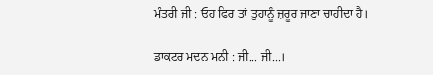ਮੰਤਰੀ ਜੀ : ਓਹ ਫਿਰ ਤਾਂ ਤੁਹਾਨੂੰ ਜ਼ਰੂਰ ਜਾਣਾ ਚਾਹੀਦਾ ਹੈ।

ਡਾਕਟਰ ਮਦਨ ਮਨੀ : ਜੀ... ਜੀ...।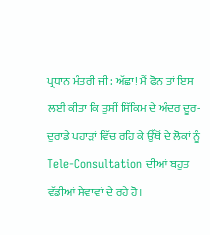ਪ੍ਰਧਾਨ ਮੰਤਰੀ ਜੀ : ਅੱਛਾ! ਮੈਂ ਫੋਨ ਤਾਂ ਇਸ ਲਈ ਕੀਤਾ ਕਿ ਤੁਸੀਂ ਸਿੱਕਿਮ ਦੇ ਅੰਦਰ ਦੂਰ-ਦੁਰਾਡੇ ਪਹਾੜਾਂ ਵਿੱਚ ਰਹਿ ਕੇ ਉੱਥੋਂ ਦੇ ਲੋਕਾਂ ਨੂੰ Tele-Consultation ਦੀਆਂ ਬਹੁਤ ਵੱਡੀਆਂ ਸੇਵਾਵਾਂ ਦੇ ਰਹੇ ਹੋ।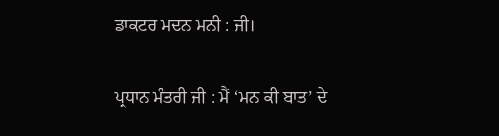ਡਾਕਟਰ ਮਦਨ ਮਨੀ : ਜੀ।

ਪ੍ਰਧਾਨ ਮੰਤਰੀ ਜੀ : ਮੈਂ ‘ਮਨ ਕੀ ਬਾਤ’ ਦੇ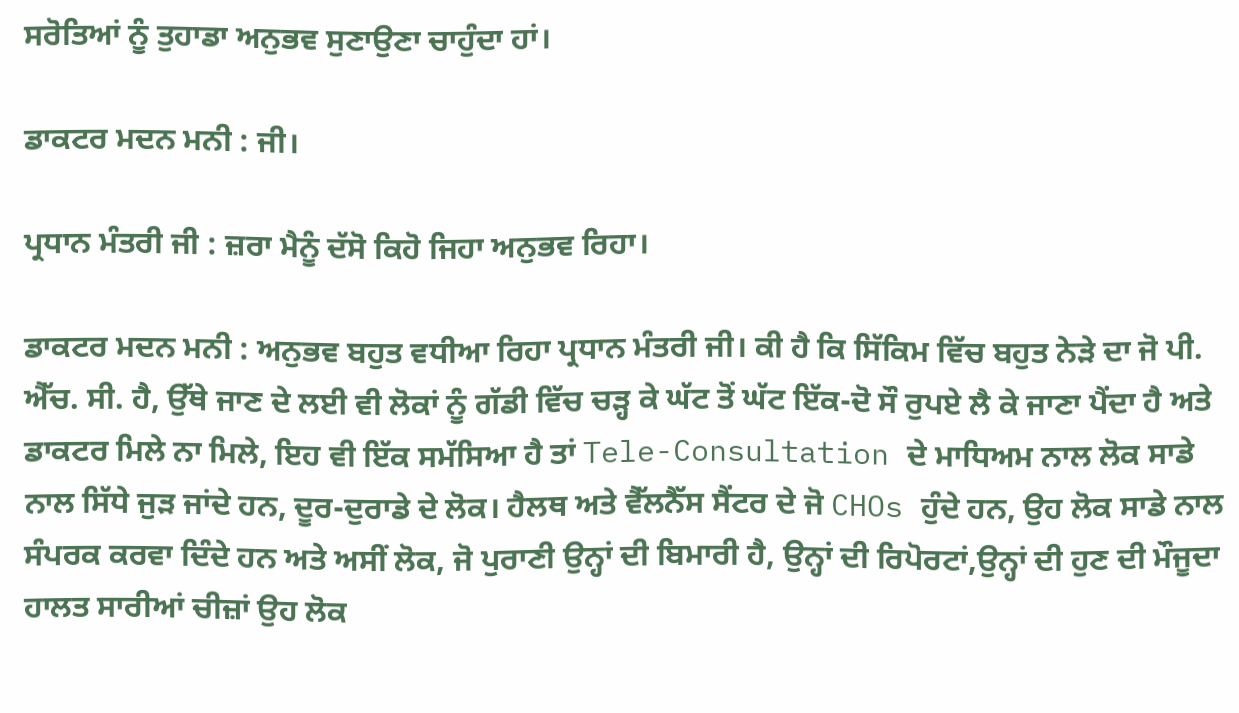ਸਰੋਤਿਆਂ ਨੂੰ ਤੁਹਾਡਾ ਅਨੁਭਵ ਸੁਣਾਉਣਾ ਚਾਹੁੰਦਾ ਹਾਂ।

ਡਾਕਟਰ ਮਦਨ ਮਨੀ : ਜੀ।

ਪ੍ਰਧਾਨ ਮੰਤਰੀ ਜੀ : ਜ਼ਰਾ ਮੈਨੂੰ ਦੱਸੋ ਕਿਹੋ ਜਿਹਾ ਅਨੁਭਵ ਰਿਹਾ।

ਡਾਕਟਰ ਮਦਨ ਮਨੀ : ਅਨੁਭਵ ਬਹੁਤ ਵਧੀਆ ਰਿਹਾ ਪ੍ਰਧਾਨ ਮੰਤਰੀ ਜੀ। ਕੀ ਹੈ ਕਿ ਸਿੱਕਿਮ ਵਿੱਚ ਬਹੁਤ ਨੇੜੇ ਦਾ ਜੋ ਪੀ. ਐੱਚ. ਸੀ. ਹੈ, ਉੱਥੇ ਜਾਣ ਦੇ ਲਈ ਵੀ ਲੋਕਾਂ ਨੂੰ ਗੱਡੀ ਵਿੱਚ ਚੜ੍ਹ ਕੇ ਘੱਟ ਤੋਂ ਘੱਟ ਇੱਕ-ਦੋ ਸੌ ਰੁਪਏ ਲੈ ਕੇ ਜਾਣਾ ਪੈਂਦਾ ਹੈ ਅਤੇ ਡਾਕਟਰ ਮਿਲੇ ਨਾ ਮਿਲੇ, ਇਹ ਵੀ ਇੱਕ ਸਮੱਸਿਆ ਹੈ ਤਾਂ Tele-Consultation ਦੇ ਮਾਧਿਅਮ ਨਾਲ ਲੋਕ ਸਾਡੇ ਨਾਲ ਸਿੱਧੇ ਜੁੜ ਜਾਂਦੇ ਹਨ, ਦੂਰ-ਦੁਰਾਡੇ ਦੇ ਲੋਕ। ਹੈਲਥ ਅਤੇ ਵੈੱਲਨੈੱਸ ਸੈਂਟਰ ਦੇ ਜੋ CHOs ਹੁੰਦੇ ਹਨ, ਉਹ ਲੋਕ ਸਾਡੇ ਨਾਲ ਸੰਪਰਕ ਕਰਵਾ ਦਿੰਦੇ ਹਨ ਅਤੇ ਅਸੀਂ ਲੋਕ, ਜੋ ਪੁਰਾਣੀ ਉਨ੍ਹਾਂ ਦੀ ਬਿਮਾਰੀ ਹੈ, ਉਨ੍ਹਾਂ ਦੀ ਰਿਪੋਰਟਾਂ,ਉਨ੍ਹਾਂ ਦੀ ਹੁਣ ਦੀ ਮੌਜੂਦਾ ਹਾਲਤ ਸਾਰੀਆਂ ਚੀਜ਼ਾਂ ਉਹ ਲੋਕ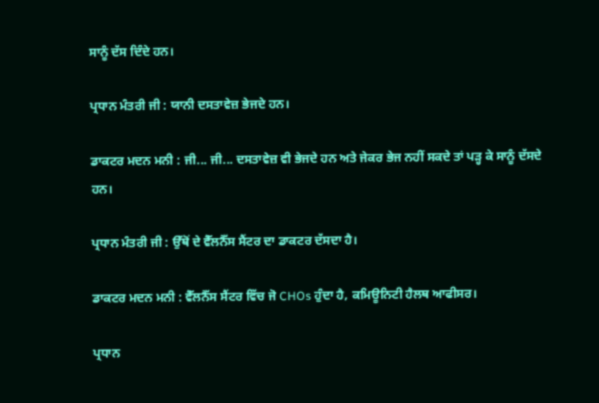ਸਾਨੂੰ ਦੱਸ ਦਿੰਦੇ ਹਨ।

ਪ੍ਰਧਾਨ ਮੰਤਰੀ ਜੀ : ਯਾਨੀ ਦਸਤਾਵੇਜ਼ ਭੇਜਦੇ ਹਨ।

ਡਾਕਟਰ ਮਦਨ ਮਨੀ : ਜੀ... ਜੀ... ਦਸਤਾਵੇਜ਼ ਵੀ ਭੇਜਦੇ ਹਨ ਅਤੇ ਜੇਕਰ ਭੇਜ ਨਹੀਂ ਸਕਦੇ ਤਾਂ ਪੜ੍ਹ ਕੇ ਸਾਨੂੰ ਦੱਸਦੇ ਹਨ।

ਪ੍ਰਧਾਨ ਮੰਤਰੀ ਜੀ : ਉੱਥੋਂ ਦੇ ਵੈੱਲਨੈੱਸ ਸੈਂਟਰ ਦਾ ਡਾਕਟਰ ਦੱਸਦਾ ਹੈ।

ਡਾਕਟਰ ਮਦਨ ਮਨੀ : ਵੈੱਲਨੈੱਸ ਸੈਂਟਰ ਵਿੱਚ ਜੋ CHOs ਹੁੰਦਾ ਹੈ, ਕਮਿਊਨਿਟੀ ਹੈਲਥ ਆਫੀਸਰ।

ਪ੍ਰਧਾਨ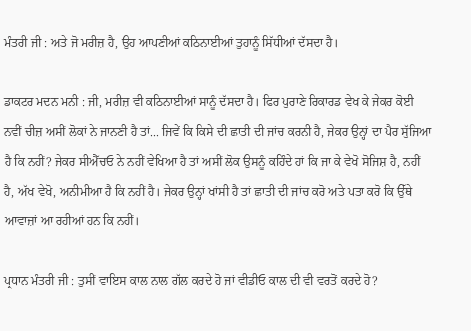ਮੰਤਰੀ ਜੀ : ਅਤੇ ਜੋ ਮਰੀਜ਼ ਹੈ, ਉਹ ਆਪਣੀਆਂ ਕਠਿਨਾਈਆਂ ਤੁਹਾਨੂੰ ਸਿੱਧੀਆਂ ਦੱਸਦਾ ਹੈ।

ਡਾਕਟਰ ਮਦਨ ਮਨੀ : ਜੀ, ਮਰੀਜ਼ ਵੀ ਕਠਿਨਾਈਆਂ ਸਾਨੂੰ ਦੱਸਦਾ ਹੈ। ਫਿਰ ਪੁਰਾਣੇ ਰਿਕਾਰਡ ਵੇਖ ਕੇ ਜੇਕਰ ਕੋਈ ਨਵੀਂ ਚੀਜ਼ ਅਸੀਂ ਲੋਕਾਂ ਨੇ ਜਾਨਣੀ ਹੈ ਤਾਂ... ਜਿਵੇਂ ਕਿ ਕਿਸੇ ਦੀ ਛਾਤੀ ਦੀ ਜਾਂਚ ਕਰਨੀ ਹੈ, ਜੇਕਰ ਉਨ੍ਹਾਂ ਦਾ ਪੈਰ ਸੁੱਜਿਆ ਹੈ ਕਿ ਨਹੀਂ? ਜੇਕਰ ਸੀਐੱਚਓ ਨੇ ਨਹੀਂ ਵੇਖਿਆ ਹੈ ਤਾਂ ਅਸੀਂ ਲੋਕ ਉਸਨੂੰ ਕਹਿੰਦੇ ਹਾਂ ਕਿ ਜਾ ਕੇ ਵੇਖੋ ਸੋਜਿਸ਼ ਹੈ, ਨਹੀਂ ਹੈ, ਅੱਖ ਵੇਖੋ, ਅਨੀਮੀਆ ਹੈ ਕਿ ਨਹੀਂ ਹੈ। ਜੇਕਰ ਉਨ੍ਹਾਂ ਖਾਂਸੀ ਹੈ ਤਾਂ ਛਾਤੀ ਦੀ ਜਾਂਚ ਕਰੋ ਅਤੇ ਪਤਾ ਕਰੋ ਕਿ ਉੱਥੇ ਆਵਾਜ਼ਾਂ ਆ ਰਹੀਆਂ ਹਨ ਕਿ ਨਹੀਂ।

ਪ੍ਰਧਾਨ ਮੰਤਰੀ ਜੀ : ਤੁਸੀਂ ਵਾਇਸ ਕਾਲ ਨਾਲ ਗੱਲ ਕਰਦੇ ਹੋ ਜਾਂ ਵੀਡੀਓ ਕਾਲ ਦੀ ਵੀ ਵਰਤੋਂ ਕਰਦੇ ਹੋ?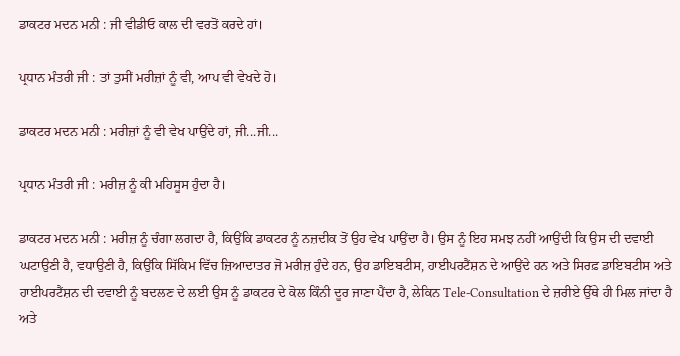ਡਾਕਟਰ ਮਦਨ ਮਨੀ : ਜੀ ਵੀਡੀਓ ਕਾਲ ਦੀ ਵਰਤੋਂ ਕਰਦੇ ਹਾਂ।

ਪ੍ਰਧਾਨ ਮੰਤਰੀ ਜੀ : ਤਾਂ ਤੁਸੀਂ ਮਰੀਜ਼ਾਂ ਨੂੰ ਵੀ, ਆਪ ਵੀ ਵੇਖਦੇ ਹੋ।

ਡਾਕਟਰ ਮਦਨ ਮਨੀ : ਮਰੀਜ਼ਾਂ ਨੂੰ ਵੀ ਵੇਖ ਪਾਉਂਦੇ ਹਾਂ, ਜੀ...ਜੀ...

ਪ੍ਰਧਾਨ ਮੰਤਰੀ ਜੀ : ਮਰੀਜ਼ ਨੂੰ ਕੀ ਮਹਿਸੂਸ ਹੁੰਦਾ ਹੈ।

ਡਾਕਟਰ ਮਦਨ ਮਨੀ : ਮਰੀਜ਼ ਨੂੰ ਚੰਗਾ ਲਗਦਾ ਹੈ, ਕਿਉਂਕਿ ਡਾਕਟਰ ਨੂੰ ਨਜ਼ਦੀਕ ਤੋਂ ਉਹ ਵੇਖ ਪਾਉਂਦਾ ਹੈ। ਉਸ ਨੂੰ ਇਹ ਸਮਝ ਨਹੀਂ ਆਉਂਦੀ ਕਿ ਉਸ ਦੀ ਦਵਾਈ ਘਟਾਉਣੀ ਹੈ, ਵਧਾਉਣੀ ਹੈ, ਕਿਉਂਕਿ ਸਿੱਕਿਮ ਵਿੱਚ ਜ਼ਿਆਦਾਤਰ ਜੋ ਮਰੀਜ਼ ਹੁੰਦੇ ਹਨ, ਉਹ ਡਾਇਬਟੀਸ, ਹਾਈਪਰਟੈਂਸ਼ਨ ਦੇ ਆਉਂਦੇ ਹਨ ਅਤੇ ਸਿਰਫ਼ ਡਾਇਬਟੀਸ ਅਤੇ ਹਾਈਪਰਟੈਂਸ਼ਨ ਦੀ ਦਵਾਈ ਨੂੰ ਬਦਲਣ ਦੇ ਲਈ ਉਸ ਨੂੰ ਡਾਕਟਰ ਦੇ ਕੋਲ ਕਿੰਨੀ ਦੂਰ ਜਾਣਾ ਪੈਂਦਾ ਹੈ, ਲੇਕਿਨ Tele-Consultation ਦੇ ਜ਼ਰੀਏ ਉੱਥੇ ਹੀ ਮਿਲ ਜਾਂਦਾ ਹੈ ਅਤੇ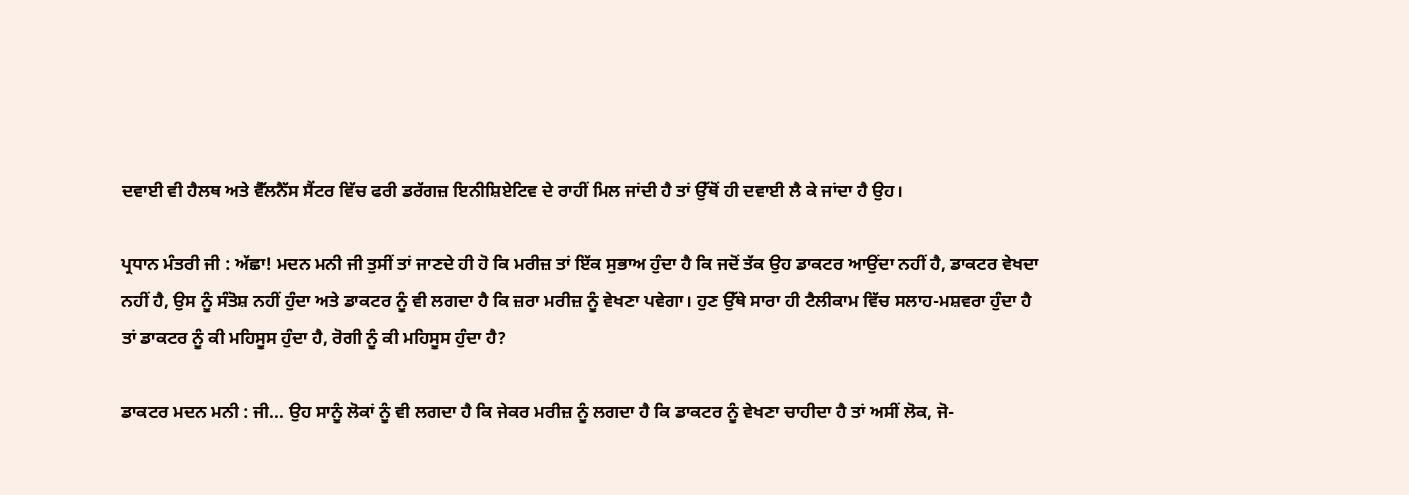ਦਵਾਈ ਵੀ ਹੈਲਥ ਅਤੇ ਵੈੱਲਨੈੱਸ ਸੈਂਟਰ ਵਿੱਚ ਫਰੀ ਡਰੱਗਜ਼ ਇਨੀਸ਼ਿਏਟਿਵ ਦੇ ਰਾਹੀਂ ਮਿਲ ਜਾਂਦੀ ਹੈ ਤਾਂ ਉੱਥੋਂ ਹੀ ਦਵਾਈ ਲੈ ਕੇ ਜਾਂਦਾ ਹੈ ਉਹ।

ਪ੍ਰਧਾਨ ਮੰਤਰੀ ਜੀ : ਅੱਛਾ! ਮਦਨ ਮਨੀ ਜੀ ਤੁਸੀਂ ਤਾਂ ਜਾਣਦੇ ਹੀ ਹੋ ਕਿ ਮਰੀਜ਼ ਤਾਂ ਇੱਕ ਸੁਭਾਅ ਹੁੰਦਾ ਹੈ ਕਿ ਜਦੋਂ ਤੱਕ ਉਹ ਡਾਕਟਰ ਆਉਂਦਾ ਨਹੀਂ ਹੈ, ਡਾਕਟਰ ਵੇਖਦਾ ਨਹੀਂ ਹੈ, ਉਸ ਨੂੰ ਸੰਤੋਸ਼ ਨਹੀਂ ਹੁੰਦਾ ਅਤੇ ਡਾਕਟਰ ਨੂੰ ਵੀ ਲਗਦਾ ਹੈ ਕਿ ਜ਼ਰਾ ਮਰੀਜ਼ ਨੂੰ ਵੇਖਣਾ ਪਵੇਗਾ। ਹੁਣ ਉੱਥੇ ਸਾਰਾ ਹੀ ਟੈਲੀਕਾਮ ਵਿੱਚ ਸਲਾਹ-ਮਸ਼ਵਰਾ ਹੁੰਦਾ ਹੈ ਤਾਂ ਡਾਕਟਰ ਨੂੰ ਕੀ ਮਹਿਸੂਸ ਹੁੰਦਾ ਹੈ, ਰੋਗੀ ਨੂੰ ਕੀ ਮਹਿਸੂਸ ਹੁੰਦਾ ਹੈ?

ਡਾਕਟਰ ਮਦਨ ਮਨੀ : ਜੀ... ਉਹ ਸਾਨੂੰ ਲੋਕਾਂ ਨੂੰ ਵੀ ਲਗਦਾ ਹੈ ਕਿ ਜੇਕਰ ਮਰੀਜ਼ ਨੂੰ ਲਗਦਾ ਹੈ ਕਿ ਡਾਕਟਰ ਨੂੰ ਵੇਖਣਾ ਚਾਹੀਦਾ ਹੈ ਤਾਂ ਅਸੀਂ ਲੋਕ, ਜੋ-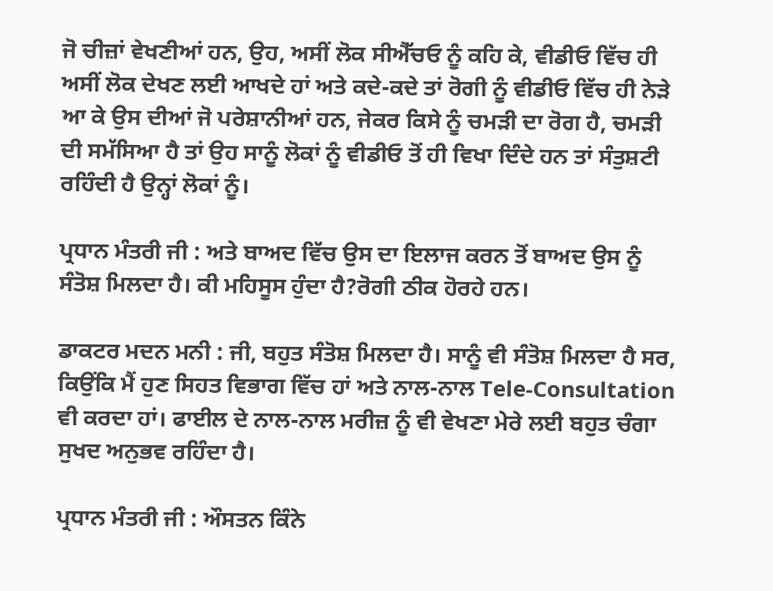ਜੋ ਚੀਜ਼ਾਂ ਵੇਖਣੀਆਂ ਹਨ, ਉਹ, ਅਸੀਂ ਲੋਕ ਸੀਐੱਚਓ ਨੂੰ ਕਹਿ ਕੇ, ਵੀਡੀਓ ਵਿੱਚ ਹੀ ਅਸੀਂ ਲੋਕ ਦੇਖਣ ਲਈ ਆਖਦੇ ਹਾਂ ਅਤੇ ਕਦੇ-ਕਦੇ ਤਾਂ ਰੋਗੀ ਨੂੰ ਵੀਡੀਓ ਵਿੱਚ ਹੀ ਨੇੜੇ ਆ ਕੇ ਉਸ ਦੀਆਂ ਜੋ ਪਰੇਸ਼ਾਨੀਆਂ ਹਨ, ਜੇਕਰ ਕਿਸੇ ਨੂੰ ਚਮੜੀ ਦਾ ਰੋਗ ਹੈ, ਚਮੜੀ ਦੀ ਸਮੱਸਿਆ ਹੈ ਤਾਂ ਉਹ ਸਾਨੂੰ ਲੋਕਾਂ ਨੂੰ ਵੀਡੀਓ ਤੋਂ ਹੀ ਵਿਖਾ ਦਿੰਦੇ ਹਨ ਤਾਂ ਸੰਤੁਸ਼ਟੀ ਰਹਿੰਦੀ ਹੈ ਉਨ੍ਹਾਂ ਲੋਕਾਂ ਨੂੰ।

ਪ੍ਰਧਾਨ ਮੰਤਰੀ ਜੀ : ਅਤੇ ਬਾਅਦ ਵਿੱਚ ਉਸ ਦਾ ਇਲਾਜ ਕਰਨ ਤੋਂ ਬਾਅਦ ਉਸ ਨੂੰ ਸੰਤੋਸ਼ ਮਿਲਦਾ ਹੈ। ਕੀ ਮਹਿਸੂਸ ਹੁੰਦਾ ਹੈ?ਰੋਗੀ ਠੀਕ ਹੋਰਹੇ ਹਨ।

ਡਾਕਟਰ ਮਦਨ ਮਨੀ : ਜੀ, ਬਹੁਤ ਸੰਤੋਸ਼ ਮਿਲਦਾ ਹੈ। ਸਾਨੂੰ ਵੀ ਸੰਤੋਸ਼ ਮਿਲਦਾ ਹੈ ਸਰ, ਕਿਉਂਕਿ ਮੈਂ ਹੁਣ ਸਿਹਤ ਵਿਭਾਗ ਵਿੱਚ ਹਾਂ ਅਤੇ ਨਾਲ-ਨਾਲ Tele-Consultation ਵੀ ਕਰਦਾ ਹਾਂ। ਫਾਈਲ ਦੇ ਨਾਲ-ਨਾਲ ਮਰੀਜ਼ ਨੂੰ ਵੀ ਵੇਖਣਾ ਮੇਰੇ ਲਈ ਬਹੁਤ ਚੰਗਾ ਸੁਖਦ ਅਨੁਭਵ ਰਹਿੰਦਾ ਹੈ।

ਪ੍ਰਧਾਨ ਮੰਤਰੀ ਜੀ : ਔਸਤਨ ਕਿੰਨੇ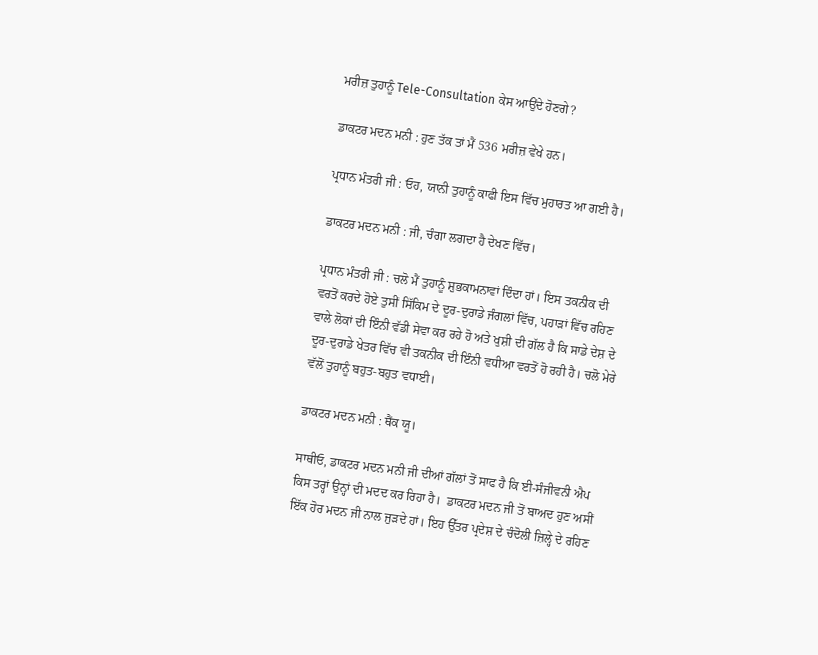ਮਰੀਜ਼ ਤੁਹਾਨੂੰ Tele-Consultation ਕੇਸ ਆਉਂਦੇ ਹੋਣਗੇ?

ਡਾਕਟਰ ਮਦਨ ਮਨੀ : ਹੁਣ ਤੱਕ ਤਾਂ ਮੈਂ 536 ਮਰੀਜ਼ ਵੇਖੇ ਹਨ।

ਪ੍ਰਧਾਨ ਮੰਤਰੀ ਜੀ : ਓਹ, ਯਾਨੀ ਤੁਹਾਨੂੰ ਕਾਫੀ ਇਸ ਵਿੱਚ ਮੁਹਾਰਤ ਆ ਗਈ ਹੈ।

ਡਾਕਟਰ ਮਦਨ ਮਨੀ : ਜੀ, ਚੰਗਾ ਲਗਦਾ ਹੈ ਦੇਖਣ ਵਿੱਚ।

ਪ੍ਰਧਾਨ ਮੰਤਰੀ ਜੀ : ਚਲੋ ਮੈਂ ਤੁਹਾਨੂੰ ਸ਼ੁਭਕਾਮਨਾਵਾਂ ਦਿੰਦਾ ਹਾਂ। ਇਸ ਤਕਨੀਕ ਦੀ ਵਰਤੋਂ ਕਰਦੇ ਹੋਏ ਤੁਸੀਂ ਸਿੱਕਿਮ ਦੇ ਦੂਰ-ਦੁਰਾਡੇ ਜੰਗਲਾਂ ਵਿੱਚ, ਪਹਾੜਾਂ ਵਿੱਚ ਰਹਿਣ ਵਾਲੇ ਲੋਕਾਂ ਦੀ ਇੰਨੀ ਵੱਡੀ ਸੇਵਾ ਕਰ ਰਹੇ ਹੋ ਅਤੇ ਖੁਸ਼ੀ ਦੀ ਗੱਲ ਹੈ ਕਿ ਸਾਡੇ ਦੇਸ਼ ਦੇ ਦੂਰ-ਦੁਰਾਡੇ ਖੇਤਰ ਵਿੱਚ ਵੀ ਤਕਨੀਕ ਦੀ ਇੰਨੀ ਵਧੀਆ ਵਰਤੋਂ ਹੋ ਰਹੀ ਹੈ। ਚਲੋ ਮੇਰੇ ਵੱਲੋਂ ਤੁਹਾਨੂੰ ਬਹੁਤ-ਬਹੁਤ ਵਧਾਈ।

ਡਾਕਟਰ ਮਦਨ ਮਨੀ : ਥੈਂਕ ਯੂ।

ਸਾਥੀਓ, ਡਾਕਟਰ ਮਦਨ ਮਨੀ ਜੀ ਦੀਆਂ ਗੱਲਾਂ ਤੋਂ ਸਾਫ ਹੈ ਕਿ ਈ-ਸੰਜੀਵਨੀ ਐਪ ਕਿਸ ਤਰ੍ਹਾਂ ਉਨ੍ਹਾਂ ਦੀ ਮਦਦ ਕਰ ਰਿਹਾ ਹੈ।  ਡਾਕਟਰ ਮਦਨ ਜੀ ਤੋਂ ਬਾਅਦ ਹੁਣ ਅਸੀਂ ਇੱਕ ਹੋਰ ਮਦਨ ਜੀ ਨਾਲ ਜੁੜਦੇ ਹਾਂ। ਇਹ ਉੱਤਰ ਪ੍ਰਦੇਸ਼ ਦੇ ਚੰਦੋਲੀ ਜ਼ਿਲ੍ਹੇ ਦੇ ਰਹਿਣ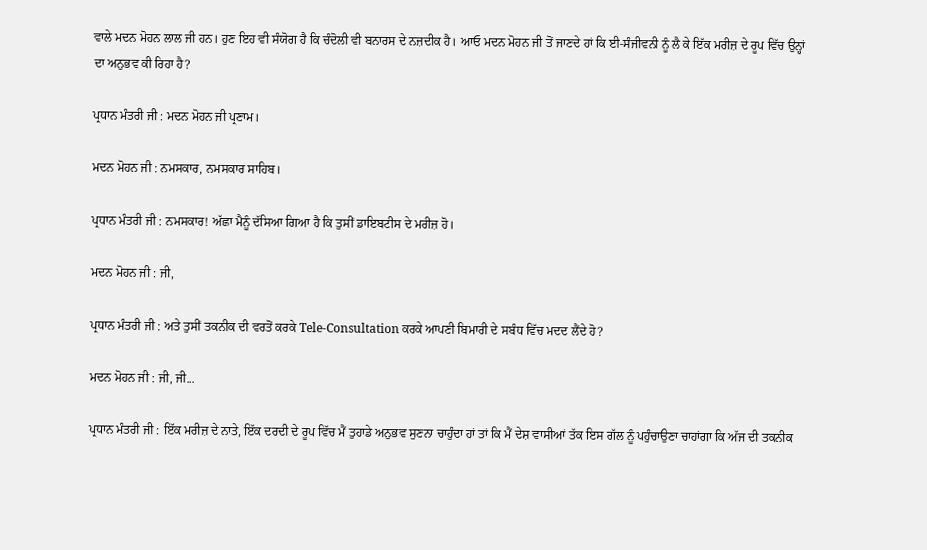ਵਾਲੇ ਮਦਨ ਮੋਹਨ ਲਾਲ ਜੀ ਹਨ। ਹੁਣ ਇਹ ਵੀ ਸੰਯੋਗ ਹੈ ਕਿ ਚੰਦੋਲੀ ਵੀ ਬਨਾਰਸ ਦੇ ਨਜ਼ਦੀਕ ਹੈ। ਆਓ ਮਦਨ ਮੋਹਨ ਜੀ ਤੋਂ ਜਾਣਦੇ ਹਾਂ ਕਿ ਈ-ਸੰਜੀਵਨੀ ਨੂੰ ਲੈ ਕੇ ਇੱਕ ਮਰੀਜ਼ ਦੇ ਰੂਪ ਵਿੱਚ ਉਨ੍ਹਾਂ ਦਾ ਅਨੁਭਵ ਕੀ ਰਿਹਾ ਹੈ?

ਪ੍ਰਧਾਨ ਮੰਤਰੀ ਜੀ : ਮਦਨ ਮੋਹਨ ਜੀ ਪ੍ਰਣਾਮ।

ਮਦਨ ਮੋਹਨ ਜੀ : ਨਮਸਕਾਰ, ਨਮਸਕਾਰ ਸਾਹਿਬ।

ਪ੍ਰਧਾਨ ਮੰਤਰੀ ਜੀ : ਨਮਸਕਾਰ! ਅੱਛਾ ਮੈਨੂੰ ਦੱਸਿਆ ਗਿਆ ਹੈ ਕਿ ਤੁਸੀਂ ਡਾਇਬਟੀਸ ਦੇ ਮਰੀਜ਼ ਹੋ।

ਮਦਨ ਮੋਹਨ ਜੀ : ਜੀ,

ਪ੍ਰਧਾਨ ਮੰਤਰੀ ਜੀ : ਅਤੇ ਤੁਸੀਂ ਤਕਨੀਕ ਦੀ ਵਰਤੋਂ ਕਰਕੇ Tele-Consultation ਕਰਕੇ ਆਪਣੀ ਬਿਮਾਰੀ ਦੇ ਸਬੰਧ ਵਿੱਚ ਮਦਦ ਲੈਂਦੇ ਹੋ?

ਮਦਨ ਮੋਹਨ ਜੀ : ਜੀ, ਜੀ...

ਪ੍ਰਧਾਨ ਮੰਤਰੀ ਜੀ : ਇੱਕ ਮਰੀਜ਼ ਦੇ ਨਾਤੇ, ਇੱਕ ਦਰਦੀ ਦੇ ਰੂਪ ਵਿੱਚ ਮੈਂ ਤੁਹਾਡੇ ਅਨੁਭਵ ਸੁਣਨਾ ਚਾਹੁੰਦਾ ਹਾਂ ਤਾਂ ਕਿ ਮੈਂ ਦੇਸ਼ ਵਾਸੀਆਂ ਤੱਕ ਇਸ ਗੱਲ ਨੂੰ ਪਹੁੰਚਾਉਣਾ ਚਾਹਾਂਗਾ ਕਿ ਅੱਜ ਦੀ ਤਕਨੀਕ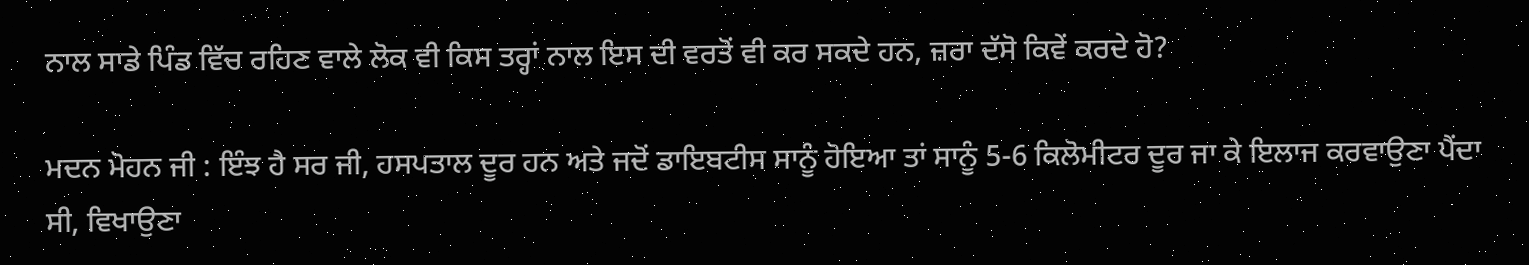ਨਾਲ ਸਾਡੇ ਪਿੰਡ ਵਿੱਚ ਰਹਿਣ ਵਾਲੇ ਲੋਕ ਵੀ ਕਿਸ ਤਰ੍ਹਾਂ ਨਾਲ ਇਸ ਦੀ ਵਰਤੋਂ ਵੀ ਕਰ ਸਕਦੇ ਹਨ, ਜ਼ਰਾ ਦੱਸੋ ਕਿਵੇਂ ਕਰਦੇ ਹੋ?

ਮਦਨ ਮੋਹਨ ਜੀ : ਇੰਝ ਹੈ ਸਰ ਜੀ, ਹਸਪਤਾਲ ਦੂਰ ਹਨ ਅਤੇ ਜਦੋਂ ਡਾਇਬਟੀਸ ਸਾਨੂੰ ਹੋਇਆ ਤਾਂ ਸਾਨੂੰ 5-6 ਕਿਲੋਮੀਟਰ ਦੂਰ ਜਾ ਕੇ ਇਲਾਜ ਕਰਵਾਉਣਾ ਪੈਂਦਾ ਸੀ, ਵਿਖਾਉਣਾ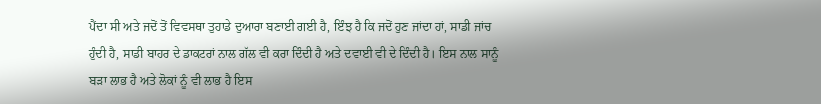ਪੈਂਦਾ ਸੀ ਅਤੇ ਜਦੋਂ ਤੋਂ ਵਿਵਸਥਾ ਤੁਹਾਡੇ ਦੁਆਰਾ ਬਣਾਈ ਗਈ ਹੈ, ਇੰਝ ਹੈ ਕਿ ਜਦੋਂ ਹੁਣ ਜਾਂਦਾ ਹਾਂ, ਸਾਡੀ ਜਾਂਚ ਹੁੰਦੀ ਹੈ, ਸਾਡੀ ਬਾਹਰ ਦੇ ਡਾਕਟਰਾਂ ਨਾਲ ਗੱਲ ਵੀ ਕਰਾ ਦਿੰਦੀ ਹੈ ਅਤੇ ਦਵਾਈ ਵੀ ਦੇ ਦਿੰਦੀ ਹੈ। ਇਸ ਨਾਲ ਸਾਨੂੰ ਬੜਾ ਲਾਭ ਹੈ ਅਤੇ ਲੋਕਾਂ ਨੂੰ ਵੀ ਲਾਭ ਹੈ ਇਸ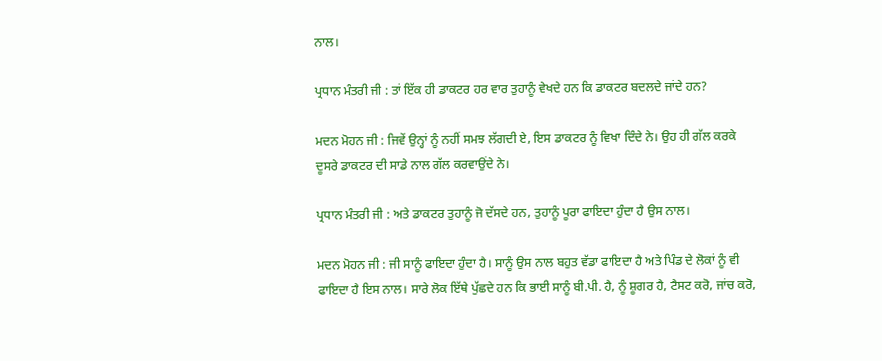ਨਾਲ।

ਪ੍ਰਧਾਨ ਮੰਤਰੀ ਜੀ : ਤਾਂ ਇੱਕ ਹੀ ਡਾਕਟਰ ਹਰ ਵਾਰ ਤੁਹਾਨੂੰ ਵੇਖਦੇ ਹਨ ਕਿ ਡਾਕਟਰ ਬਦਲਦੇ ਜਾਂਦੇ ਹਨ?

ਮਦਨ ਮੋਹਨ ਜੀ : ਜਿਵੇਂ ਉਨ੍ਹਾਂ ਨੂੰ ਨਹੀਂ ਸਮਝ ਲੱਗਦੀ ਏ, ਇਸ ਡਾਕਟਰ ਨੂੰ ਵਿਖਾ ਦਿੰਦੇ ਨੇ। ਉਹ ਹੀ ਗੱਲ ਕਰਕੇ ਦੂਸਰੇ ਡਾਕਟਰ ਦੀ ਸਾਡੇ ਨਾਲ ਗੱਲ ਕਰਵਾਉਂਦੇ ਨੇ।

ਪ੍ਰਧਾਨ ਮੰਤਰੀ ਜੀ : ਅਤੇ ਡਾਕਟਰ ਤੁਹਾਨੂੰ ਜੋ ਦੱਸਦੇ ਹਨ, ਤੁਹਾਨੂੰ ਪੂਰਾ ਫਾਇਦਾ ਹੁੰਦਾ ਹੈ ਉਸ ਨਾਲ।

ਮਦਨ ਮੋਹਨ ਜੀ : ਜੀ ਸਾਨੂੰ ਫਾਇਦਾ ਹੁੰਦਾ ਹੈ। ਸਾਨੂੰ ਉਸ ਨਾਲ ਬਹੁਤ ਵੱਡਾ ਫਾਇਦਾ ਹੈ ਅਤੇ ਪਿੰਡ ਦੇ ਲੋਕਾਂ ਨੂੰ ਵੀ ਫਾਇਦਾ ਹੈ ਇਸ ਨਾਲ। ਸਾਰੇ ਲੋਕ ਇੱਥੇ ਪੁੱਛਦੇ ਹਨ ਕਿ ਭਾਈ ਸਾਨੂੰ ਬੀ.ਪੀ. ਹੈ, ਨੂੰ ਸ਼ੂਗਰ ਹੈ, ਟੈਸਟ ਕਰੋ, ਜਾਂਚ ਕਰੋ,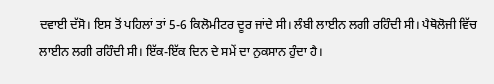ਦਵਾਈ ਦੱਸੋ। ਇਸ ਤੋਂ ਪਹਿਲਾਂ ਤਾਂ 5-6 ਕਿਲੋਮੀਟਰ ਦੂਰ ਜਾਂਦੇ ਸੀ। ਲੰਬੀ ਲਾਈਨ ਲਗੀ ਰਹਿੰਦੀ ਸੀ। ਪੈਥੋਲੋਜੀ ਵਿੱਚ ਲਾਈਨ ਲਗੀ ਰਹਿੰਦੀ ਸੀ। ਇੱਕ-ਇੱਕ ਦਿਨ ਦੇ ਸਮੇਂ ਦਾ ਨੁਕਸਾਨ ਹੁੰਦਾ ਹੈ।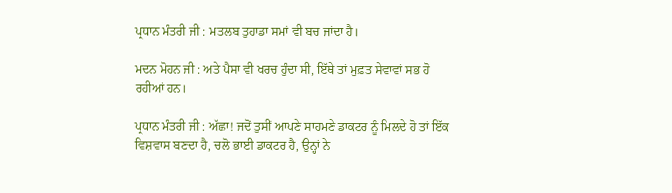ਪ੍ਰਧਾਨ ਮੰਤਰੀ ਜੀ : ਮਤਲਬ ਤੁਹਾਡਾ ਸਮਾਂ ਵੀ ਬਚ ਜਾਂਦਾ ਹੈ।

ਮਦਨ ਮੋਹਨ ਜੀ : ਅਤੇ ਪੈਸਾ ਵੀ ਖਰਚ ਹੁੰਦਾ ਸੀ, ਇੱਥੇ ਤਾਂ ਮੁਫ਼ਤ ਸੇਵਾਵਾਂ ਸਭ ਹੋ ਰਹੀਆਂ ਹਨ।

ਪ੍ਰਧਾਨ ਮੰਤਰੀ ਜੀ : ਅੱਛਾ! ਜਦੋਂ ਤੁਸੀਂ ਆਪਣੇ ਸਾਹਮਣੇ ਡਾਕਟਰ ਨੂੰ ਮਿਲਦੇ ਹੋ ਤਾਂ ਇੱਕ ਵਿਸ਼ਵਾਸ ਬਣਦਾ ਹੈ, ਚਲੋ ਭਾਈ ਡਾਕਟਰ ਹੈ, ਉਨ੍ਹਾਂ ਨੇ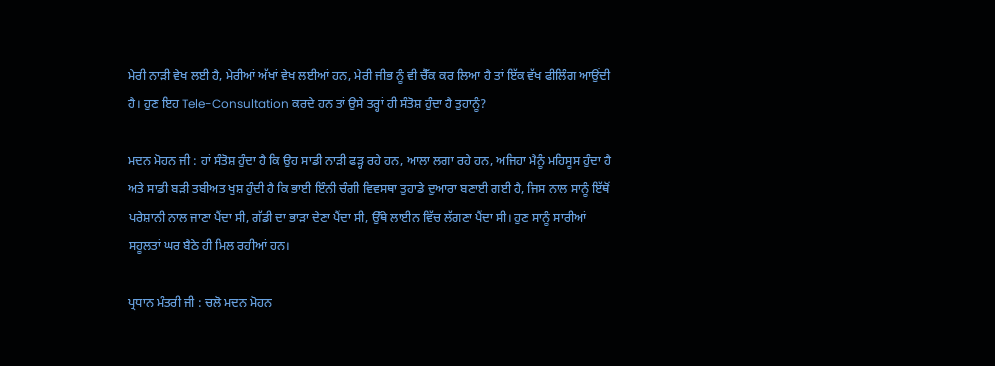ਮੇਰੀ ਨਾੜੀ ਵੇਖ ਲਈ ਹੈ, ਮੇਰੀਆਂ ਅੱਖਾਂ ਵੇਖ ਲਈਆਂ ਹਨ, ਮੇਰੀ ਜੀਭ ਨੂੰ ਵੀ ਚੈੱਕ ਕਰ ਲਿਆ ਹੈ ਤਾਂ ਇੱਕ ਵੱਖ ਫੀਲਿੰਗ ਆਉਂਦੀ ਹੈ। ਹੁਣ ਇਹ Tele-Consultation ਕਰਦੇ ਹਨ ਤਾਂ ਉਸੇ ਤਰ੍ਹਾਂ ਹੀ ਸੰਤੋਸ਼ ਹੁੰਦਾ ਹੈ ਤੁਹਾਨੂੰ?

ਮਦਨ ਮੋਹਨ ਜੀ : ਹਾਂ ਸੰਤੋਸ਼ ਹੁੰਦਾ ਹੈ ਕਿ ਉਹ ਸਾਡੀ ਨਾੜੀ ਫੜ੍ਹ ਰਹੇ ਹਨ, ਆਲਾ ਲਗਾ ਰਹੇ ਹਨ, ਅਜਿਹਾ ਮੈਨੂੰ ਮਹਿਸੂਸ ਹੁੰਦਾ ਹੈ ਅਤੇ ਸਾਡੀ ਬੜੀ ਤਬੀਅਤ ਖੁਸ਼ ਹੁੰਦੀ ਹੈ ਕਿ ਭਾਈ ਇੰਨੀ ਚੰਗੀ ਵਿਵਸਥਾ ਤੁਹਾਡੇ ਦੁਆਰਾ ਬਣਾਈ ਗਈ ਹੈ, ਜਿਸ ਨਾਲ ਸਾਨੂੰ ਇੱਥੋਂ ਪਰੇਸ਼ਾਨੀ ਨਾਲ ਜਾਣਾ ਪੈਂਦਾ ਸੀ, ਗੱਡੀ ਦਾ ਭਾੜਾ ਦੇਣਾ ਪੈਂਦਾ ਸੀ, ਉੱਥੇ ਲਾਈਨ ਵਿੱਚ ਲੱਗਣਾ ਪੈਂਦਾ ਸੀ। ਹੁਣ ਸਾਨੂੰ ਸਾਰੀਆਂ ਸਹੂਲਤਾਂ ਘਰ ਬੈਠੇ ਹੀ ਮਿਲ ਰਹੀਆਂ ਹਨ।

ਪ੍ਰਧਾਨ ਮੰਤਰੀ ਜੀ : ਚਲੋ ਮਦਨ ਮੋਹਨ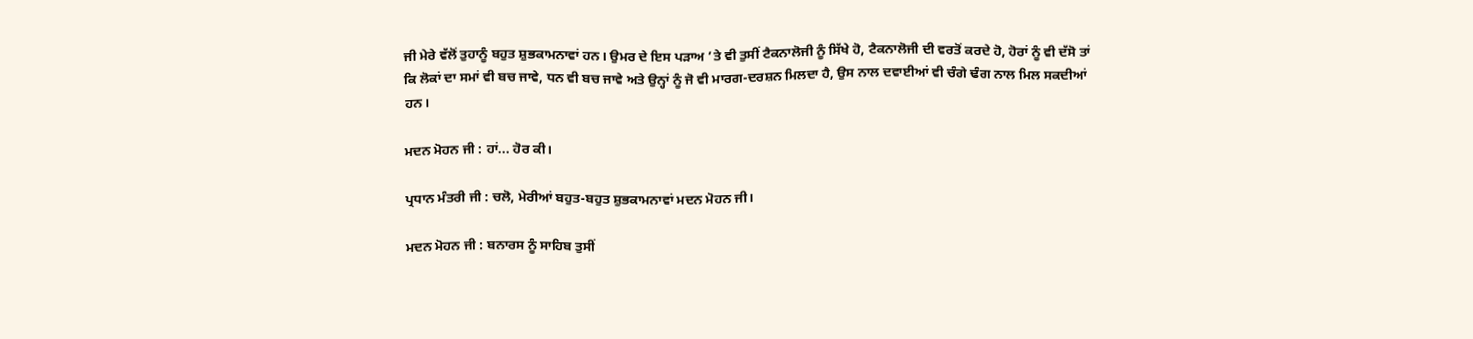ਜੀ ਮੇਰੇ ਵੱਲੋਂ ਤੁਹਾਨੂੰ ਬਹੁਤ ਸ਼ੁਭਕਾਮਨਾਵਾਂ ਹਨ। ਉਮਰ ਦੇ ਇਸ ਪੜਾਅ ’ਤੇ ਵੀ ਤੁਸੀਂ ਟੈਕਨਾਲੋਜੀ ਨੂੰ ਸਿੱਖੇ ਹੋ, ਟੈਕਨਾਲੋਜੀ ਦੀ ਵਰਤੋਂ ਕਰਦੇ ਹੋ, ਹੋਰਾਂ ਨੂੰ ਵੀ ਦੱਸੋ ਤਾਂ ਕਿ ਲੋਕਾਂ ਦਾ ਸਮਾਂ ਵੀ ਬਚ ਜਾਵੇ, ਧਨ ਵੀ ਬਚ ਜਾਵੇ ਅਤੇ ਉਨ੍ਹਾਂ ਨੂੰ ਜੋ ਵੀ ਮਾਰਗ-ਦਰਸ਼ਨ ਮਿਲਦਾ ਹੈ, ਉਸ ਨਾਲ ਦਵਾਈਆਂ ਵੀ ਚੰਗੇ ਢੰਗ ਨਾਲ ਮਿਲ ਸਕਦੀਆਂ ਹਨ।

ਮਦਨ ਮੋਹਨ ਜੀ : ਹਾਂ... ਹੋਰ ਕੀ।

ਪ੍ਰਧਾਨ ਮੰਤਰੀ ਜੀ : ਚਲੋ, ਮੇਰੀਆਂ ਬਹੁਤ-ਬਹੁਤ ਸ਼ੁਭਕਾਮਨਾਵਾਂ ਮਦਨ ਮੋਹਨ ਜੀ।

ਮਦਨ ਮੋਹਨ ਜੀ : ਬਨਾਰਸ ਨੂੰ ਸਾਹਿਬ ਤੁਸੀਂ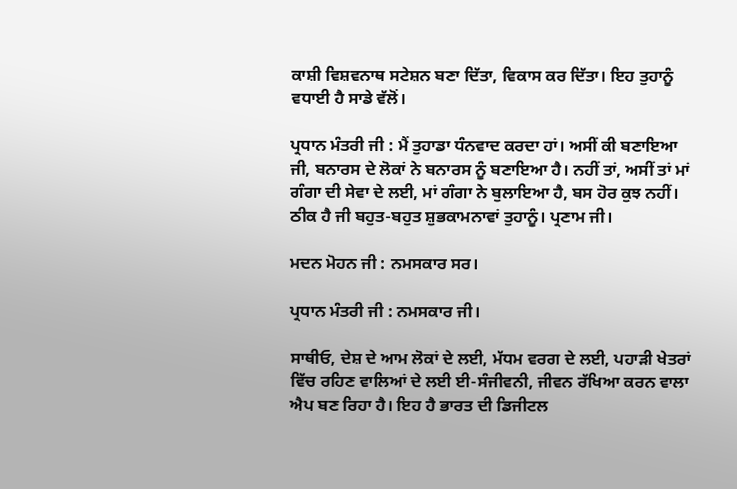ਕਾਸ਼ੀ ਵਿਸ਼ਵਨਾਥ ਸਟੇਸ਼ਨ ਬਣਾ ਦਿੱਤਾ, ਵਿਕਾਸ ਕਰ ਦਿੱਤਾ। ਇਹ ਤੁਹਾਨੂੰ ਵਧਾਈ ਹੈ ਸਾਡੇ ਵੱਲੋਂ।

ਪ੍ਰਧਾਨ ਮੰਤਰੀ ਜੀ : ਮੈਂ ਤੁਹਾਡਾ ਧੰਨਵਾਦ ਕਰਦਾ ਹਾਂ। ਅਸੀਂ ਕੀ ਬਣਾਇਆ ਜੀ, ਬਨਾਰਸ ਦੇ ਲੋਕਾਂ ਨੇ ਬਨਾਰਸ ਨੂੰ ਬਣਾਇਆ ਹੈ। ਨਹੀਂ ਤਾਂ, ਅਸੀਂ ਤਾਂ ਮਾਂ ਗੰਗਾ ਦੀ ਸੇਵਾ ਦੇ ਲਈ, ਮਾਂ ਗੰਗਾ ਨੇ ਬੁਲਾਇਆ ਹੈ, ਬਸ ਹੋਰ ਕੁਝ ਨਹੀਂ। ਠੀਕ ਹੈ ਜੀ ਬਹੁਤ-ਬਹੁਤ ਸ਼ੁਭਕਾਮਨਾਵਾਂ ਤੁਹਾਨੂੰ। ਪ੍ਰਣਾਮ ਜੀ।

ਮਦਨ ਮੋਹਨ ਜੀ : ਨਮਸਕਾਰ ਸਰ।

ਪ੍ਰਧਾਨ ਮੰਤਰੀ ਜੀ : ਨਮਸਕਾਰ ਜੀ।

ਸਾਥੀਓ, ਦੇਸ਼ ਦੇ ਆਮ ਲੋਕਾਂ ਦੇ ਲਈ, ਮੱਧਮ ਵਰਗ ਦੇ ਲਈ, ਪਹਾੜੀ ਖੇਤਰਾਂ ਵਿੱਚ ਰਹਿਣ ਵਾਲਿਆਂ ਦੇ ਲਈ ਈ-ਸੰਜੀਵਨੀ, ਜੀਵਨ ਰੱਖਿਆ ਕਰਨ ਵਾਲਾ ਐਪ ਬਣ ਰਿਹਾ ਹੈ। ਇਹ ਹੈ ਭਾਰਤ ਦੀ ਡਿਜੀਟਲ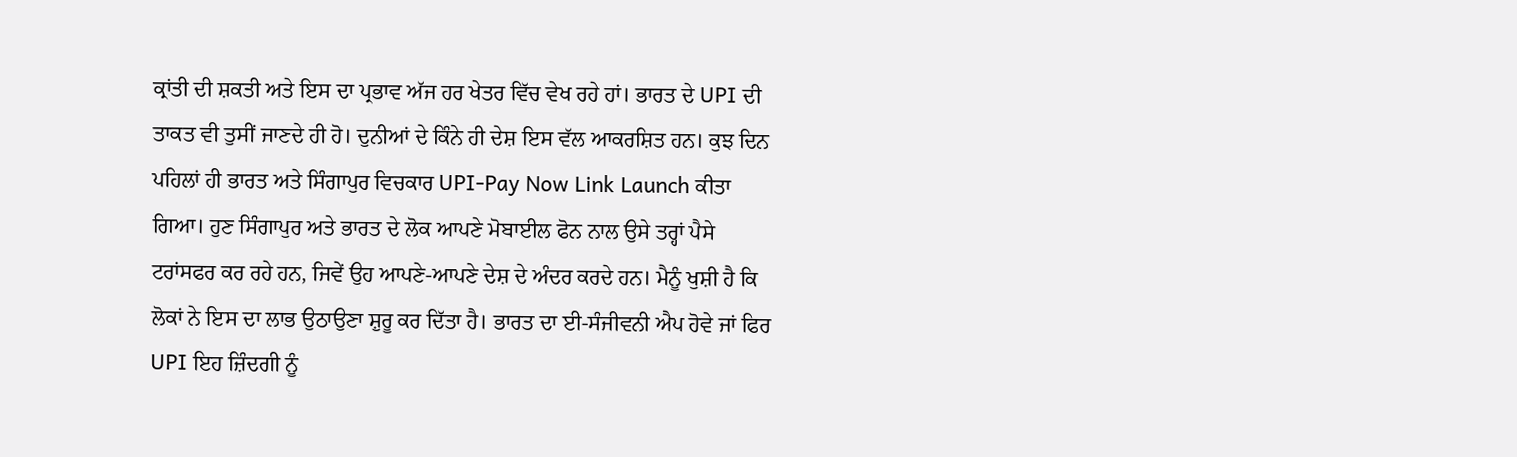ਕ੍ਰਾਂਤੀ ਦੀ ਸ਼ਕਤੀ ਅਤੇ ਇਸ ਦਾ ਪ੍ਰਭਾਵ ਅੱਜ ਹਰ ਖੇਤਰ ਵਿੱਚ ਵੇਖ ਰਹੇ ਹਾਂ। ਭਾਰਤ ਦੇ UPI ਦੀ ਤਾਕਤ ਵੀ ਤੁਸੀਂ ਜਾਣਦੇ ਹੀ ਹੋ। ਦੁਨੀਆਂ ਦੇ ਕਿੰਨੇ ਹੀ ਦੇਸ਼ ਇਸ ਵੱਲ ਆਕਰਸ਼ਿਤ ਹਨ। ਕੁਝ ਦਿਨ ਪਹਿਲਾਂ ਹੀ ਭਾਰਤ ਅਤੇ ਸਿੰਗਾਪੁਰ ਵਿਚਕਾਰ UPI-Pay Now Link Launch ਕੀਤਾ ਗਿਆ। ਹੁਣ ਸਿੰਗਾਪੁਰ ਅਤੇ ਭਾਰਤ ਦੇ ਲੋਕ ਆਪਣੇ ਮੋਬਾਈਲ ਫੋਨ ਨਾਲ ਉਸੇ ਤਰ੍ਹਾਂ ਪੈਸੇ ਟਰਾਂਸਫਰ ਕਰ ਰਹੇ ਹਨ, ਜਿਵੇਂ ਉਹ ਆਪਣੇ-ਆਪਣੇ ਦੇਸ਼ ਦੇ ਅੰਦਰ ਕਰਦੇ ਹਨ। ਮੈਨੂੰ ਖੁਸ਼ੀ ਹੈ ਕਿ ਲੋਕਾਂ ਨੇ ਇਸ ਦਾ ਲਾਭ ਉਠਾਉਣਾ ਸ਼ੁਰੂ ਕਰ ਦਿੱਤਾ ਹੈ। ਭਾਰਤ ਦਾ ਈ-ਸੰਜੀਵਨੀ ਐਪ ਹੋਵੇ ਜਾਂ ਫਿਰ UPI ਇਹ ਜ਼ਿੰਦਗੀ ਨੂੰ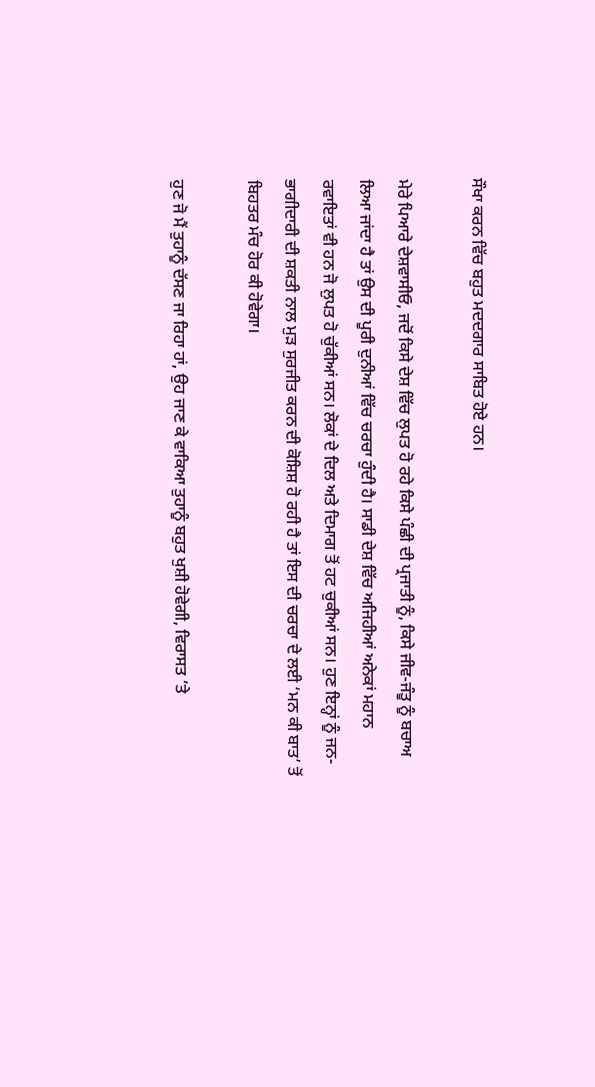ਸੌਖਾ ਕਰਨ ਵਿੱਚ ਬਹੁਤ ਮਦਦਗਾਰ ਸਾਬਿਤ ਹੋਏ ਹਨ।

ਮੇਰੇ ਪਿਆਰੇ ਦੇਸ਼ਵਾਸੀਓ, ਜਦੋਂ ਕਿਸੇ ਦੇਸ਼ ਵਿੱਚ ਲੁਪਤ ਹੋ ਰਹੇ ਕਿਸੇ ਪੰਛੀ ਦੀ ਪ੍ਰਜਾਤੀ ਨੂੰ, ਕਿਸੇ ਜੀਵ-ਜੰਤੂ ਨੂੰ ਬਚਾਅ ਲਿਆ ਜਾਂਦਾ ਹੈ ਤਾਂ ਉਸ ਦੀ ਪੂਰੀ ਦੁਨੀਆਂ ਵਿੱਚ ਚਰਚਾ ਹੁੰਦੀ ਹੈ। ਸਾਡੀ ਦੇਸ਼ ਵਿੱਚ ਅਜਿਹੀਆਂ ਅਨੇਕਾਂ ਮਹਾਨ ਰਵਾਇਤਾਂ ਵੀ ਹਨ ਜੋ ਲੁਪਤ ਹੋ ਚੁੱਕੀਆਂ ਸਨ। ਲੋਕਾਂ ਦੇ ਦਿਲ ਅਤੇ ਦਿਮਾਗ ਤੋਂ ਹਟ ਚੁਕੀਆਂ ਸਨ। ਹੁਣ ਇਨ੍ਹਾਂ ਨੂੰ ਜਨ-ਭਾਗੀਦਾਰੀ ਦੀ ਸ਼ਕਤੀ ਨਾਲ ਮੁੜ ਸੁਰਜੀਤ ਕਰਨ ਦੀ ਕੋਸ਼ਿਸ਼ ਹੋ ਰਹੀ ਹੈ ਤਾਂ ਇਸ ਦੀ ਚਰਚਾ ਦੇ ਲਈ ‘ਮਨ ਕੀ ਬਾਤ’ ਤੋਂ ਬਿਹਤਰ ਮੰਚ ਹੋਰ ਕੀ ਹੋਵੇਗਾ।

ਹੁਣ ਜੋ ਮੈਂ ਤੁਹਾਨੂੰ ਦੱਸਣ ਜਾ ਰਿਹਾ ਹਾਂ, ਉਹ ਜਾਣ ਕੇ ਵਾਕਿਆ ਤੁਹਾਨੂੰ ਬਹੁਤ ਖੁਸ਼ੀ ਹੋਵੇਗੀ, ਵਿਰਾਸਤ ’ਤੇ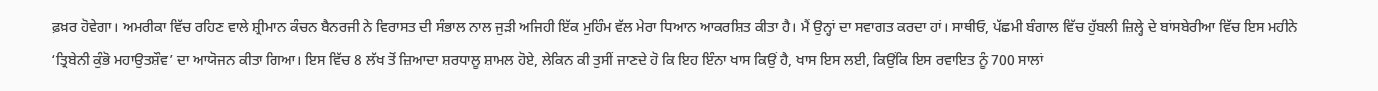ਫ਼ਖ਼ਰ ਹੋਵੇਗਾ। ਅਮਰੀਕਾ ਵਿੱਚ ਰਹਿਣ ਵਾਲੇ ਸ਼੍ਰੀਮਾਨ ਕੰਚਨ ਬੈਨਰਜੀ ਨੇ ਵਿਰਾਸਤ ਦੀ ਸੰਭਾਲ ਨਾਲ ਜੁੜੀ ਅਜਿਹੀ ਇੱਕ ਮੁਹਿੰਮ ਵੱਲ ਮੇਰਾ ਧਿਆਨ ਆਕਰਸ਼ਿਤ ਕੀਤਾ ਹੈ। ਮੈਂ ਉਨ੍ਹਾਂ ਦਾ ਸਵਾਗਤ ਕਰਦਾ ਹਾਂ। ਸਾਥੀਓ, ਪੱਛਮੀ ਬੰਗਾਲ ਵਿੱਚ ਹੁੱਬਲੀ ਜ਼ਿਲ੍ਹੇ ਦੇ ਬਾਂਸਬੇਰੀਆ ਵਿੱਚ ਇਸ ਮਹੀਨੇ ‘ਤ੍ਰਿਬੇਨੀ ਕੁੰਭੋ ਮਹਾਉਤਸ਼ੌਵ’ ਦਾ ਆਯੋਜਨ ਕੀਤਾ ਗਿਆ। ਇਸ ਵਿੱਚ 8 ਲੱਖ ਤੋਂ ਜ਼ਿਆਦਾ ਸ਼ਰਧਾਲੂ ਸ਼ਾਮਲ ਹੋਏ, ਲੇਕਿਨ ਕੀ ਤੁਸੀਂ ਜਾਣਦੇ ਹੋ ਕਿ ਇਹ ਇੰਨਾ ਖਾਸ ਕਿਉਂ ਹੈ, ਖਾਸ ਇਸ ਲਈ, ਕਿਉਂਕਿ ਇਸ ਰਵਾਇਤ ਨੂੰ 700 ਸਾਲਾਂ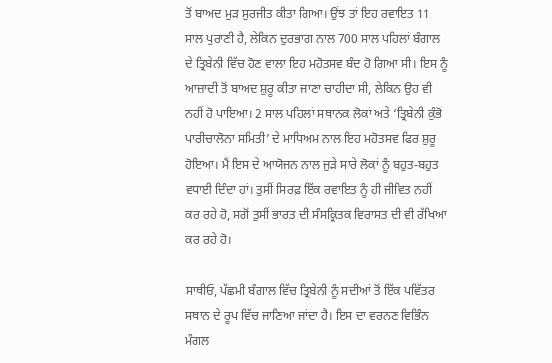ਤੋਂ ਬਾਅਦ ਮੁੜ ਸੁਰਜੀਤ ਕੀਤਾ ਗਿਆ। ਉਂਝ ਤਾਂ ਇਹ ਰਵਾਇਤ 11 ਸਾਲ ਪੁਰਾਣੀ ਹੈ, ਲੇਕਿਨ ਦੁਰਭਾਗ ਨਾਲ 700 ਸਾਲ ਪਹਿਲਾਂ ਬੰਗਾਲ ਦੇ ਤ੍ਰਿਬੇਨੀ ਵਿੱਚ ਹੋਣ ਵਾਲਾ ਇਹ ਮਹੋਤਸਵ ਬੰਦ ਹੋ ਗਿਆ ਸੀ। ਇਸ ਨੂੰ ਆਜ਼ਾਦੀ ਤੋਂ ਬਾਅਦ ਸ਼ੁਰੂ ਕੀਤਾ ਜਾਣਾ ਚਾਹੀਦਾ ਸੀ, ਲੇਕਿਨ ਉਹ ਵੀ ਨਹੀਂ ਹੋ ਪਾਇਆ। 2 ਸਾਲ ਪਹਿਲਾਂ ਸਥਾਨਕ ਲੋਕਾਂ ਅਤੇ ‘ਤ੍ਰਿਬੇਨੀ ਕੁੰਭੋ ਪਾਰੀਚਾਲੋਨਾ ਸਮਿਤੀ’ ਦੇ ਮਾਧਿਅਮ ਨਾਲ ਇਹ ਮਹੋਤਸਵ ਫਿਰ ਸ਼ੁਰੂ ਹੋਇਆ। ਮੈਂ ਇਸ ਦੇ ਆਯੋਜਨ ਨਾਲ ਜੁੜੇ ਸਾਰੇ ਲੋਕਾਂ ਨੂੰ ਬਹੁਤ-ਬਹੁਤ ਵਧਾਈ ਦਿੰਦਾ ਹਾਂ। ਤੁਸੀਂ ਸਿਰਫ਼ ਇੱਕ ਰਵਾਇਤ ਨੂੰ ਹੀ ਜੀਵਿਤ ਨਹੀਂ ਕਰ ਰਹੇ ਹੋ, ਸਗੋਂ ਤੁਸੀਂ ਭਾਰਤ ਦੀ ਸੰਸਕ੍ਰਿਤਕ ਵਿਰਾਸਤ ਦੀ ਵੀ ਰੱਖਿਆ ਕਰ ਰਹੇ ਹੋ।

ਸਾਥੀਓ, ਪੱਛਮੀ ਬੰਗਾਲ ਵਿੱਚ ਤ੍ਰਿਬੇਨੀ ਨੂੰ ਸਦੀਆਂ ਤੋਂ ਇੱਕ ਪਵਿੱਤਰ ਸਥਾਨ ਦੇ ਰੂਪ ਵਿੱਚ ਜਾਣਿਆ ਜਾਂਦਾ ਹੈ। ਇਸ ਦਾ ਵਰਨਣ ਵਿਭਿੰਨ ਮੰਗਲ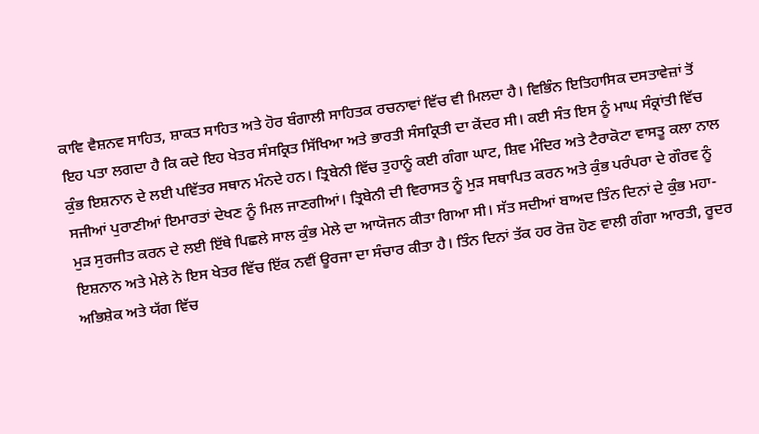ਕਾਵਿ ਵੈਸ਼ਨਵ ਸਾਹਿਤ, ਸ਼ਾਕਤ ਸਾਹਿਤ ਅਤੇ ਹੋਰ ਬੰਗਾਲੀ ਸਾਹਿਤਕ ਰਚਨਾਵਾਂ ਵਿੱਚ ਵੀ ਮਿਲਦਾ ਹੈ। ਵਿਭਿੰਨ ਇਤਿਹਾਸਿਕ ਦਸਤਾਵੇਜ਼ਾਂ ਤੋਂ ਇਹ ਪਤਾ ਲਗਦਾ ਹੈ ਕਿ ਕਦੇ ਇਹ ਖੇਤਰ ਸੰਸਕ੍ਰਿਤ ਸਿੱਖਿਆ ਅਤੇ ਭਾਰਤੀ ਸੰਸਕ੍ਰਿਤੀ ਦਾ ਕੇਂਦਰ ਸੀ। ਕਈ ਸੰਤ ਇਸ ਨੂੰ ਮਾਘ ਸੰਕ੍ਰਾਂਤੀ ਵਿੱਚ ਕੁੰਭ ਇਸ਼ਨਾਨ ਦੇ ਲਈ ਪਵਿੱਤਰ ਸਥਾਨ ਮੰਨਦੇ ਹਨ। ਤ੍ਰਿਬੇਨੀ ਵਿੱਚ ਤੁਹਾਨੂੰ ਕਈ ਗੰਗਾ ਘਾਟ, ਸ਼ਿਵ ਮੰਦਿਰ ਅਤੇ ਟੈਰਾਕੋਟਾ ਵਾਸਤੂ ਕਲਾ ਨਾਲ ਸਜੀਆਂ ਪੁਰਾਣੀਆਂ ਇਮਾਰਤਾਂ ਦੇਖਣ ਨੂੰ ਮਿਲ ਜਾਣਗੀਆਂ। ਤ੍ਰਿਬੇਨੀ ਦੀ ਵਿਰਾਸਤ ਨੂੰ ਮੁੜ ਸਥਾਪਿਤ ਕਰਨ ਅਤੇ ਕੁੰਭ ਪਰੰਪਰਾ ਦੇ ਗੌਰਵ ਨੂੰ ਮੁੜ ਸੁਰਜੀਤ ਕਰਨ ਦੇ ਲਈ ਇੱਥੇ ਪਿਛਲੇ ਸਾਲ ਕੁੰਭ ਮੇਲੇ ਦਾ ਆਯੋਜਨ ਕੀਤਾ ਗਿਆ ਸੀ। ਸੱਤ ਸਦੀਆਂ ਬਾਅਦ ਤਿੰਨ ਦਿਨਾਂ ਦੇ ਕੁੰਭ ਮਹਾ-ਇਸ਼ਨਾਨ ਅਤੇ ਮੇਲੇ ਨੇ ਇਸ ਖੇਤਰ ਵਿੱਚ ਇੱਕ ਨਵੀਂ ਊਰਜਾ ਦਾ ਸੰਚਾਰ ਕੀਤਾ ਹੈ। ਤਿੰਨ ਦਿਨਾਂ ਤੱਕ ਹਰ ਰੋਜ਼ ਹੋਣ ਵਾਲੀ ਗੰਗਾ ਆਰਤੀ, ਰੂਦਰ ਅਭਿਸ਼ੇਕ ਅਤੇ ਯੱਗ ਵਿੱਚ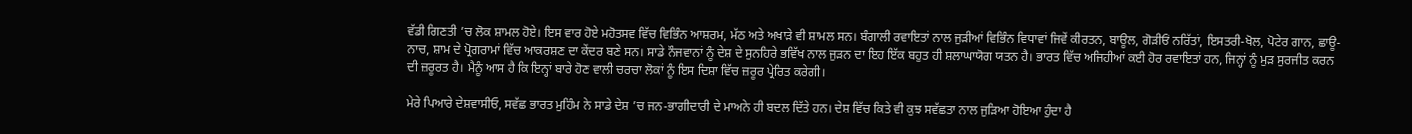ਵੱਡੀ ਗਿਣਤੀ ’ਚ ਲੋਕ ਸ਼ਾਮਲ ਹੋਏ। ਇਸ ਵਾਰ ਹੋਏ ਮਹੋਤਸਵ ਵਿੱਚ ਵਿਭਿੰਨ ਆਸ਼ਰਮ, ਮੱਠ ਅਤੇ ਅਖਾੜੇ ਵੀ ਸ਼ਾਮਲ ਸਨ। ਬੰਗਾਲੀ ਰਵਾਇਤਾਂ ਨਾਲ ਜੁੜੀਆਂ ਵਿਭਿੰਨ ਵਿਧਾਵਾਂ ਜਿਵੇਂ ਕੀਰਤਨ, ਬਾਊਲ, ਗੋੜੀਓਂ ਨਰਿੱਤਾਂ, ਇਸਤਰੀ-ਖੋਲ, ਪੋਟੇਰ ਗਾਨ, ਛਾਊ-ਨਾਚ, ਸ਼ਾਮ ਦੇ ਪ੍ਰੋਗਰਾਮਾਂ ਵਿੱਚ ਆਕਰਸ਼ਣ ਦਾ ਕੇਂਦਰ ਬਣੇ ਸਨ। ਸਾਡੇ ਨੌਜਵਾਨਾਂ ਨੂੰ ਦੇਸ਼ ਦੇ ਸੁਨਹਿਰੇ ਭਵਿੱਖ ਨਾਲ ਜੁੜਨ ਦਾ ਇਹ ਇੱਕ ਬਹੁਤ ਹੀ ਸ਼ਲਾਘਾਯੋਗ ਯਤਨ ਹੈ। ਭਾਰਤ ਵਿੱਚ ਅਜਿਹੀਆਂ ਕਈ ਹੋਰ ਰਵਾਇਤਾਂ ਹਨ, ਜਿਨ੍ਹਾਂ ਨੂੰ ਮੁੜ ਸੁਰਜੀਤ ਕਰਨ ਦੀ ਜ਼ਰੂਰਤ ਹੈ। ਮੈਨੂੰ ਆਸ ਹੈ ਕਿ ਇਨ੍ਹਾਂ ਬਾਰੇ ਹੋਣ ਵਾਲੀ ਚਰਚਾ ਲੋਕਾਂ ਨੂੰ ਇਸ ਦਿਸ਼ਾ ਵਿੱਚ ਜ਼ਰੂਰ ਪ੍ਰੇਰਿਤ ਕਰੇਗੀ।

ਮੇਰੇ ਪਿਆਰੇ ਦੇਸ਼ਵਾਸੀਓ, ਸਵੱਛ ਭਾਰਤ ਮੁਹਿੰਮ ਨੇ ਸਾਡੇ ਦੇਸ਼ ’ਚ ਜਨ-ਭਾਗੀਦਾਰੀ ਦੇ ਮਾਅਨੇ ਹੀ ਬਦਲ ਦਿੱਤੇ ਹਨ। ਦੇਸ਼ ਵਿੱਚ ਕਿਤੇ ਵੀ ਕੁਝ ਸਵੱਛਤਾ ਨਾਲ ਜੁੜਿਆ ਹੋਇਆ ਹੁੰਦਾ ਹੈ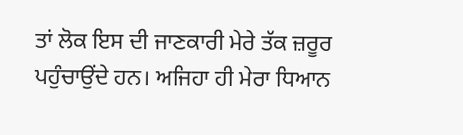ਤਾਂ ਲੋਕ ਇਸ ਦੀ ਜਾਣਕਾਰੀ ਮੇਰੇ ਤੱਕ ਜ਼ਰੂਰ ਪਹੁੰਚਾਉਂਦੇ ਹਨ। ਅਜਿਹਾ ਹੀ ਮੇਰਾ ਧਿਆਨ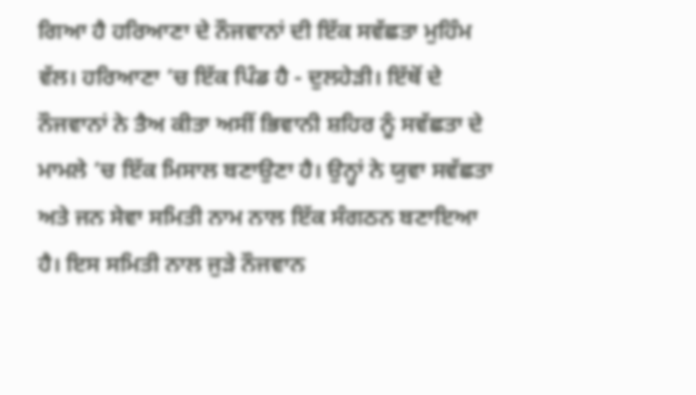ਗਿਆ ਹੈ ਹਰਿਆਣਾ ਦੇ ਨੌਜਵਾਨਾਂ ਦੀ ਇੱਕ ਸਵੱਛਤਾ ਮੁਹਿੰਮ ਵੱਲ। ਹਰਿਆਣਾ ’ਚ ਇੱਕ ਪਿੰਡ ਹੈ - ਦੁਲਹੇੜੀ। ਇੱਥੋਂ ਦੇ ਨੌਜਵਾਨਾਂ ਨੇ ਤੈਅ ਕੀਤਾ ਅਸੀਂ ਭਿਵਾਨੀ ਸ਼ਹਿਰ ਨੂੰ ਸਵੱਛਤਾ ਦੇ ਮਾਮਲੇ ’ਚ ਇੱਕ ਮਿਸਾਲ ਬਣਾਉਣਾ ਹੈ। ਉਨ੍ਹਾਂ ਨੇ ਯੁਵਾ ਸਵੱਛਤਾ ਅਤੇ ਜਨ ਸੇਵਾ ਸਮਿਤੀ ਨਾਮ ਨਾਲ ਇੱਕ ਸੰਗਠਨ ਬਣਾਇਆ ਹੈ। ਇਸ ਸਮਿਤੀ ਨਾਲ ਜੁੜੇ ਨੌਜਵਾਨ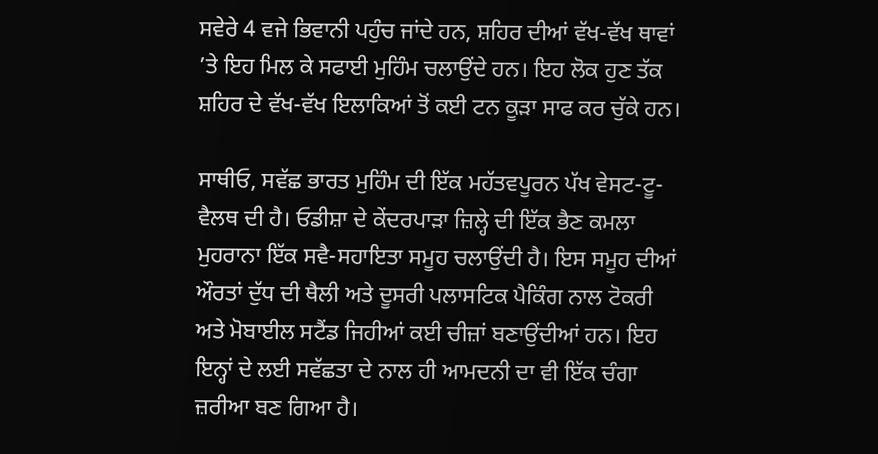ਸਵੇਰੇ 4 ਵਜੇ ਭਿਵਾਨੀ ਪਹੁੰਚ ਜਾਂਦੇ ਹਨ, ਸ਼ਹਿਰ ਦੀਆਂ ਵੱਖ-ਵੱਖ ਥਾਵਾਂ ’ਤੇ ਇਹ ਮਿਲ ਕੇ ਸਫਾਈ ਮੁਹਿੰਮ ਚਲਾਉਂਦੇ ਹਨ। ਇਹ ਲੋਕ ਹੁਣ ਤੱਕ ਸ਼ਹਿਰ ਦੇ ਵੱਖ-ਵੱਖ ਇਲਾਕਿਆਂ ਤੋਂ ਕਈ ਟਨ ਕੂੜਾ ਸਾਫ ਕਰ ਚੁੱਕੇ ਹਨ।

ਸਾਥੀਓ, ਸਵੱਛ ਭਾਰਤ ਮੁਹਿੰਮ ਦੀ ਇੱਕ ਮਹੱਤਵਪੂਰਨ ਪੱਖ ਵੇਸਟ-ਟੂ-ਵੈਲਥ ਦੀ ਹੈ। ਓਡੀਸ਼ਾ ਦੇ ਕੇਂਦਰਪਾੜਾ ਜ਼ਿਲ੍ਹੇ ਦੀ ਇੱਕ ਭੈਣ ਕਮਲਾ ਮੁਹਰਾਨਾ ਇੱਕ ਸਵੈ-ਸਹਾਇਤਾ ਸਮੂਹ ਚਲਾਉਂਦੀ ਹੈ। ਇਸ ਸਮੂਹ ਦੀਆਂ ਔਰਤਾਂ ਦੁੱਧ ਦੀ ਥੈਲੀ ਅਤੇ ਦੂਸਰੀ ਪਲਾਸਟਿਕ ਪੈਕਿੰਗ ਨਾਲ ਟੋਕਰੀ ਅਤੇ ਮੋਬਾਈਲ ਸਟੈਂਡ ਜਿਹੀਆਂ ਕਈ ਚੀਜ਼ਾਂ ਬਣਾਉਂਦੀਆਂ ਹਨ। ਇਹ ਇਨ੍ਹਾਂ ਦੇ ਲਈ ਸਵੱਛਤਾ ਦੇ ਨਾਲ ਹੀ ਆਮਦਨੀ ਦਾ ਵੀ ਇੱਕ ਚੰਗਾ ਜ਼ਰੀਆ ਬਣ ਗਿਆ ਹੈ।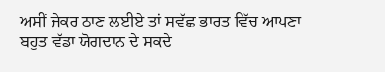ਅਸੀਂ ਜੇਕਰ ਠਾਣ ਲਈਏ ਤਾਂ ਸਵੱਛ ਭਾਰਤ ਵਿੱਚ ਆਪਣਾ ਬਹੁਤ ਵੱਡਾ ਯੋਗਦਾਨ ਦੇ ਸਕਦੇ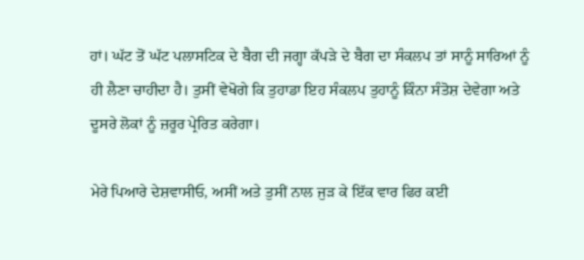ਹਾਂ। ਘੱਟ ਤੋਂ ਘੱਟ ਪਲਾਸਟਿਕ ਦੇ ਬੈਗ ਦੀ ਜਗ੍ਹਾ ਕੱਪੜੇ ਦੇ ਬੈਗ ਦਾ ਸੰਕਲਪ ਤਾਂ ਸਾਨੂੰ ਸਾਰਿਆਂ ਨੂੰ ਹੀ ਲੈਣਾ ਚਾਹੀਦਾ ਹੈ। ਤੁਸੀਂ ਵੇਖੋਗੇ ਕਿ ਤੁਹਾਡਾ ਇਹ ਸੰਕਲਪ ਤੁਹਾਨੂੰ ਕਿੰਨਾ ਸੰਤੋਸ਼ ਦੇਵੇਗਾ ਅਤੇ ਦੂਸਰੇ ਲੋਕਾਂ ਨੂੰ ਜ਼ਰੂਰ ਪ੍ਰੇਰਿਤ ਕਰੇਗਾ।

ਮੇਰੇ ਪਿਆਰੇ ਦੇਸ਼ਵਾਸੀਓ, ਅਸੀਂ ਅਤੇ ਤੁਸੀਂ ਨਾਲ ਜੁੜ ਕੇ ਇੱਕ ਵਾਰ ਫਿਰ ਕਈ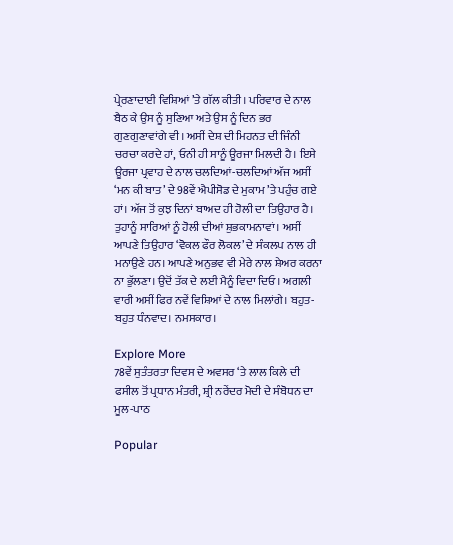ਪ੍ਰੇਰਣਾਦਾਈ ਵਿਸ਼ਿਆਂ ’ਤੇ ਗੱਲ ਕੀਤੀ। ਪਰਿਵਾਰ ਦੇ ਨਾਲ ਬੈਠ ਕੇ ਉਸ ਨੂੰ ਸੁਣਿਆ ਅਤੇ ਉਸ ਨੂੰ ਦਿਨ ਭਰ ਗੁਣਗੁਣਾਵਾਂਗੇ ਵੀ। ਅਸੀਂ ਦੇਸ਼ ਦੀ ਮਿਹਨਤ ਦੀ ਜਿੰਨੀ ਚਰਚਾ ਕਰਦੇ ਹਾਂ, ਓਨੀ ਹੀ ਸਾਨੂੰ ਊਰਜਾ ਮਿਲਦੀ ਹੈ। ਇਸੇ ਊਰਜਾ ਪ੍ਰਵਾਹ ਦੇ ਨਾਲ ਚਲਦਿਆਂ-ਚਲਦਿਆਂ ਅੱਜ ਅਸੀਂ ‘ਮਨ ਕੀ ਬਾਤ’ ਦੇ 98ਵੇਂ ਐਪੀਸੋਡ ਦੇ ਮੁਕਾਮ ’ਤੇ ਪਹੁੰਚ ਗਏ ਹਾਂ। ਅੱਜ ਤੋਂ ਕੁਝ ਦਿਨਾਂ ਬਾਅਦ ਹੀ ਹੋਲੀ ਦਾ ਤਿਉਹਾਰ ਹੈ। ਤੁਹਾਨੂੰ ਸਾਰਿਆਂ ਨੂੰ ਹੋਲੀ ਦੀਆਂ ਸ਼ੁਭਕਾਮਨਾਵਾਂ। ਅਸੀਂ ਆਪਣੇ ਤਿਉਹਾਰ ‘ਵੋਕਲ ਫੌਰ ਲੋਕਲ’ ਦੇ ਸੰਕਲਪ ਨਾਲ ਹੀ ਮਨਾਉਣੇ ਹਨ। ਆਪਣੇ ਅਨੁਭਵ ਵੀ ਮੇਰੇ ਨਾਲ ਸ਼ੇਅਰ ਕਰਨਾ ਨਾ ਭੁੱਲਣਾ। ਉਦੋਂ ਤੱਕ ਦੇ ਲਈ ਮੈਨੂੰ ਵਿਦਾ ਦਿਓ। ਅਗਲੀ ਵਾਰੀ ਅਸੀਂ ਫਿਰ ਨਵੇਂ ਵਿਸ਼ਿਆਂ ਦੇ ਨਾਲ ਮਿਲਾਂਗੇ। ਬਹੁਤ-ਬਹੁਤ ਧੰਨਵਾਦ। ਨਮਸਕਾਰ।

Explore More
78ਵੇਂ ਸੁਤੰਤਰਤਾ ਦਿਵਸ ਦੇ ਅਵਸਰ ‘ਤੇ ਲਾਲ ਕਿਲੇ ਦੀ ਫਸੀਲ ਤੋਂ ਪ੍ਰਧਾਨ ਮੰਤਰੀ, ਸ਼੍ਰੀ ਨਰੇਂਦਰ ਮੋਦੀ ਦੇ ਸੰਬੋਧਨ ਦਾ ਮੂਲ-ਪਾਠ

Popular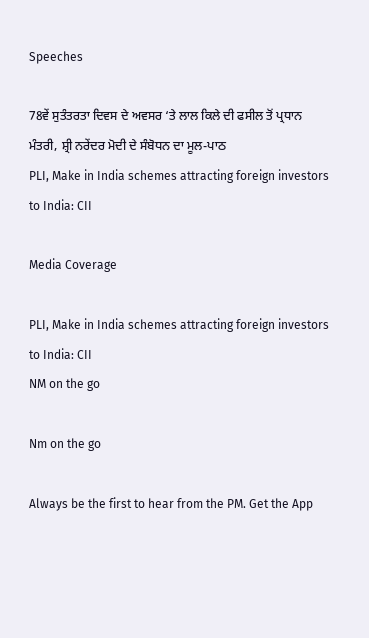Speeches

78ਵੇਂ ਸੁਤੰਤਰਤਾ ਦਿਵਸ ਦੇ ਅਵਸਰ ‘ਤੇ ਲਾਲ ਕਿਲੇ ਦੀ ਫਸੀਲ ਤੋਂ ਪ੍ਰਧਾਨ ਮੰਤਰੀ, ਸ਼੍ਰੀ ਨਰੇਂਦਰ ਮੋਦੀ ਦੇ ਸੰਬੋਧਨ ਦਾ ਮੂਲ-ਪਾਠ
PLI, Make in India schemes attracting foreign investors to India: CII

Media Coverage

PLI, Make in India schemes attracting foreign investors to India: CII
NM on the go

Nm on the go

Always be the first to hear from the PM. Get the App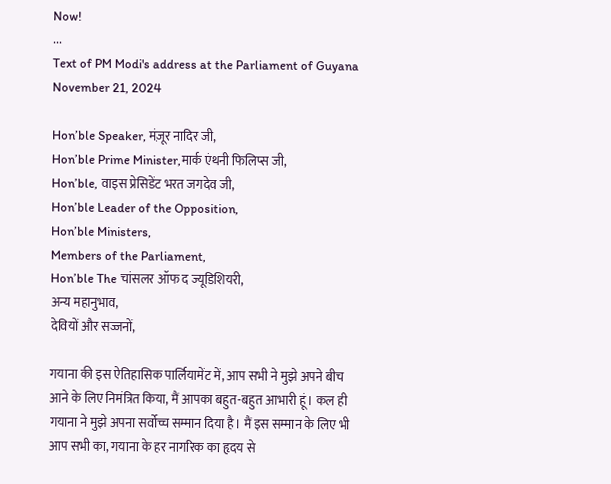Now!
...
Text of PM Modi's address at the Parliament of Guyana
November 21, 2024

Hon’ble Speaker, मंज़ूर नादिर जी,
Hon’ble Prime Minister,मार्क एंथनी फिलिप्स जी,
Hon’ble, वाइस प्रेसिडेंट भरत जगदेव जी,
Hon’ble Leader of the Opposition,
Hon’ble Ministers,
Members of the Parliament,
Hon’ble The चांसलर ऑफ द ज्यूडिशियरी,
अन्य महानुभाव,
देवियों और सज्जनों,

गयाना की इस ऐतिहासिक पार्लियामेंट में, आप सभी ने मुझे अपने बीच आने के लिए निमंत्रित किया, मैं आपका बहुत-बहुत आभारी हूं। कल ही गयाना ने मुझे अपना सर्वोच्च सम्मान दिया है। मैं इस सम्मान के लिए भी आप सभी का, गयाना के हर नागरिक का हृदय से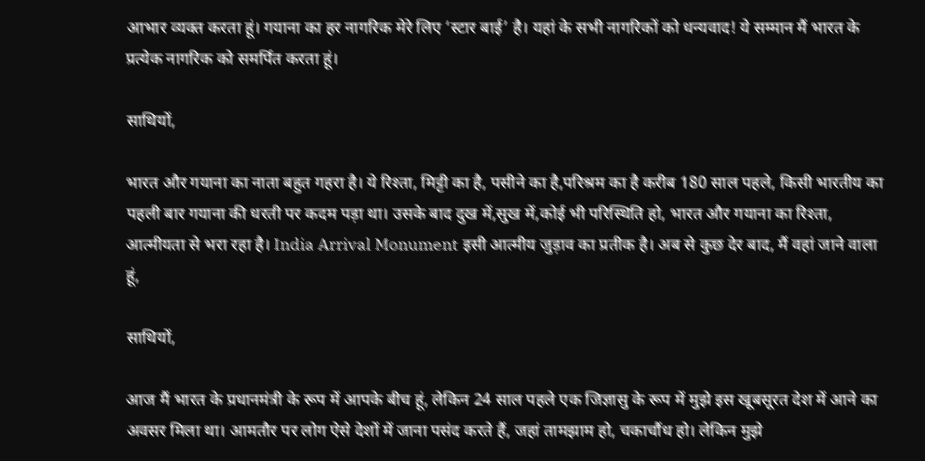आभार व्यक्त करता हूं। गयाना का हर नागरिक मेरे लिए ‘स्टार बाई’ है। यहां के सभी नागरिकों को धन्यवाद! ये सम्मान मैं भारत के प्रत्येक नागरिक को समर्पित करता हूं।

साथियों,

भारत और गयाना का नाता बहुत गहरा है। ये रिश्ता, मिट्टी का है, पसीने का है,परिश्रम का है करीब 180 साल पहले, किसी भारतीय का पहली बार गयाना की धरती पर कदम पड़ा था। उसके बाद दुख में,सुख में,कोई भी परिस्थिति हो, भारत और गयाना का रिश्ता, आत्मीयता से भरा रहा है। India Arrival Monument इसी आत्मीय जुड़ाव का प्रतीक है। अब से कुछ देर बाद, मैं वहां जाने वाला हूं,

साथियों,

आज मैं भारत के प्रधानमंत्री के रूप में आपके बीच हूं, लेकिन 24 साल पहले एक जिज्ञासु के रूप में मुझे इस खूबसूरत देश में आने का अवसर मिला था। आमतौर पर लोग ऐसे देशों में जाना पसंद करते हैं, जहां तामझाम हो, चकाचौंध हो। लेकिन मुझे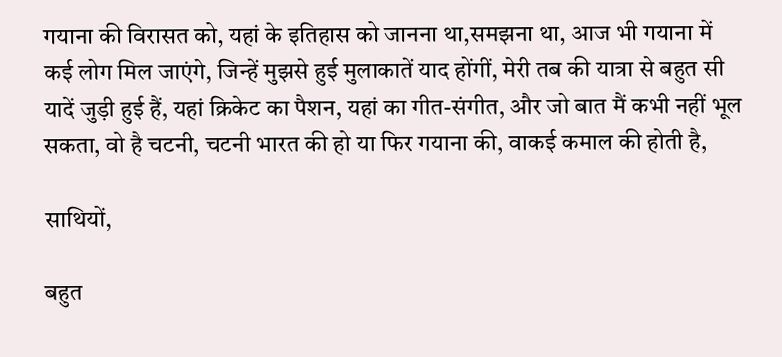गयाना की विरासत को, यहां के इतिहास को जानना था,समझना था, आज भी गयाना में कई लोग मिल जाएंगे, जिन्हें मुझसे हुई मुलाकातें याद होंगीं, मेरी तब की यात्रा से बहुत सी यादें जुड़ी हुई हैं, यहां क्रिकेट का पैशन, यहां का गीत-संगीत, और जो बात मैं कभी नहीं भूल सकता, वो है चटनी, चटनी भारत की हो या फिर गयाना की, वाकई कमाल की होती है,

साथियों,

बहुत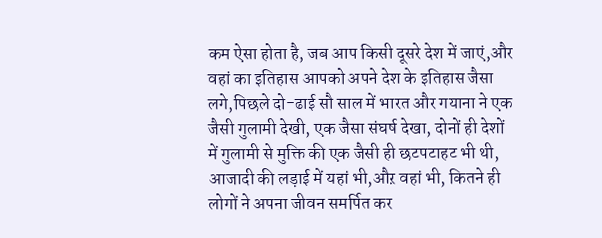कम ऐसा होता है, जब आप किसी दूसरे देश में जाएं,और वहां का इतिहास आपको अपने देश के इतिहास जैसा लगे,पिछले दो-ढाई सौ साल में भारत और गयाना ने एक जैसी गुलामी देखी, एक जैसा संघर्ष देखा, दोनों ही देशों में गुलामी से मुक्ति की एक जैसी ही छटपटाहट भी थी, आजादी की लड़ाई में यहां भी,औऱ वहां भी, कितने ही लोगों ने अपना जीवन समर्पित कर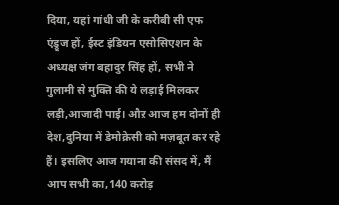दिया, यहां गांधी जी के करीबी सी एफ एंड्रूज हों, ईस्ट इंडियन एसोसिएशन के अध्यक्ष जंग बहादुर सिंह हों, सभी ने गुलामी से मुक्ति की ये लड़ाई मिलकर लड़ी,आजादी पाई। औऱ आज हम दोनों ही देश,दुनिया में डेमोक्रेसी को मज़बूत कर रहे हैं। इसलिए आज गयाना की संसद में, मैं आप सभी का,140 करोड़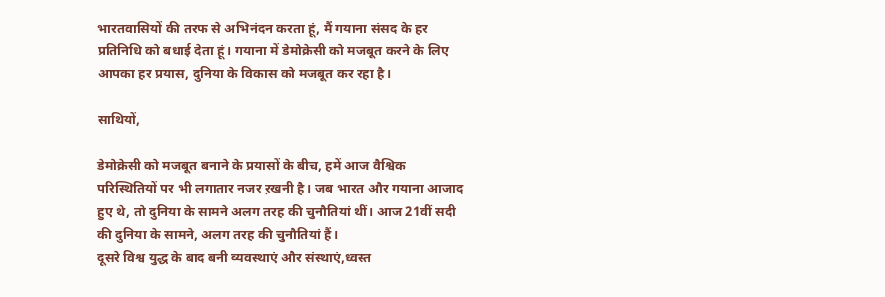भारतवासियों की तरफ से अभिनंदन करता हूं, मैं गयाना संसद के हर प्रतिनिधि को बधाई देता हूं। गयाना में डेमोक्रेसी को मजबूत करने के लिए आपका हर प्रयास, दुनिया के विकास को मजबूत कर रहा है।

साथियों,

डेमोक्रेसी को मजबूत बनाने के प्रयासों के बीच, हमें आज वैश्विक परिस्थितियों पर भी लगातार नजर ऱखनी है। जब भारत और गयाना आजाद हुए थे, तो दुनिया के सामने अलग तरह की चुनौतियां थीं। आज 21वीं सदी की दुनिया के सामने, अलग तरह की चुनौतियां हैं।
दूसरे विश्व युद्ध के बाद बनी व्यवस्थाएं और संस्थाएं,ध्वस्त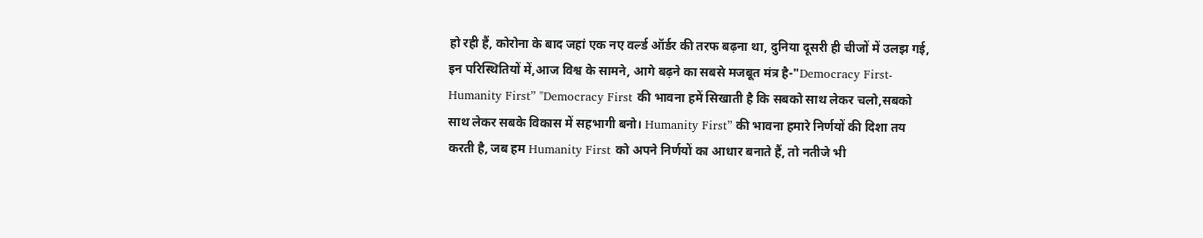हो रही हैं, कोरोना के बाद जहां एक नए वर्ल्ड ऑर्डर की तरफ बढ़ना था, दुनिया दूसरी ही चीजों में उलझ गई, इन परिस्थितियों में,आज विश्व के सामने, आगे बढ़ने का सबसे मजबूत मंत्र है-"Democracy First- Humanity First” "Democracy First की भावना हमें सिखाती है कि सबको साथ लेकर चलो,सबको साथ लेकर सबके विकास में सहभागी बनो। Humanity First” की भावना हमारे निर्णयों की दिशा तय करती है, जब हम Humanity First को अपने निर्णयों का आधार बनाते हैं, तो नतीजे भी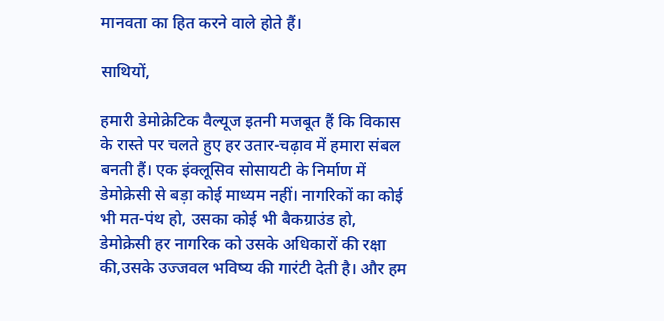मानवता का हित करने वाले होते हैं।

साथियों,

हमारी डेमोक्रेटिक वैल्यूज इतनी मजबूत हैं कि विकास के रास्ते पर चलते हुए हर उतार-चढ़ाव में हमारा संबल बनती हैं। एक इंक्लूसिव सोसायटी के निर्माण में डेमोक्रेसी से बड़ा कोई माध्यम नहीं। नागरिकों का कोई भी मत-पंथ हो, उसका कोई भी बैकग्राउंड हो, डेमोक्रेसी हर नागरिक को उसके अधिकारों की रक्षा की,उसके उज्जवल भविष्य की गारंटी देती है। और हम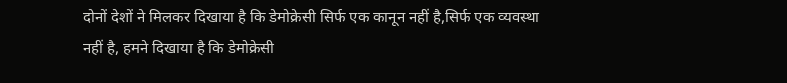दोनों देशों ने मिलकर दिखाया है कि डेमोक्रेसी सिर्फ एक कानून नहीं है,सिर्फ एक व्यवस्था नहीं है, हमने दिखाया है कि डेमोक्रेसी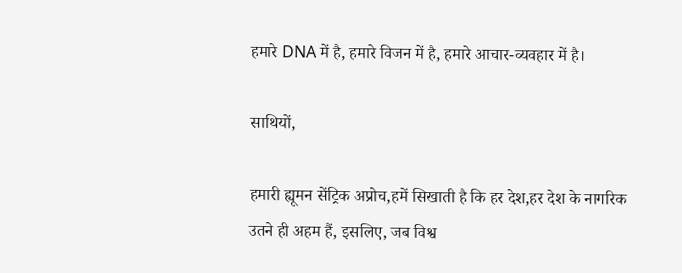हमारे DNA में है, हमारे विजन में है, हमारे आचार-व्यवहार में है।

साथियों,

हमारी ह्यूमन सेंट्रिक अप्रोच,हमें सिखाती है कि हर देश,हर देश के नागरिक उतने ही अहम हैं, इसलिए, जब विश्व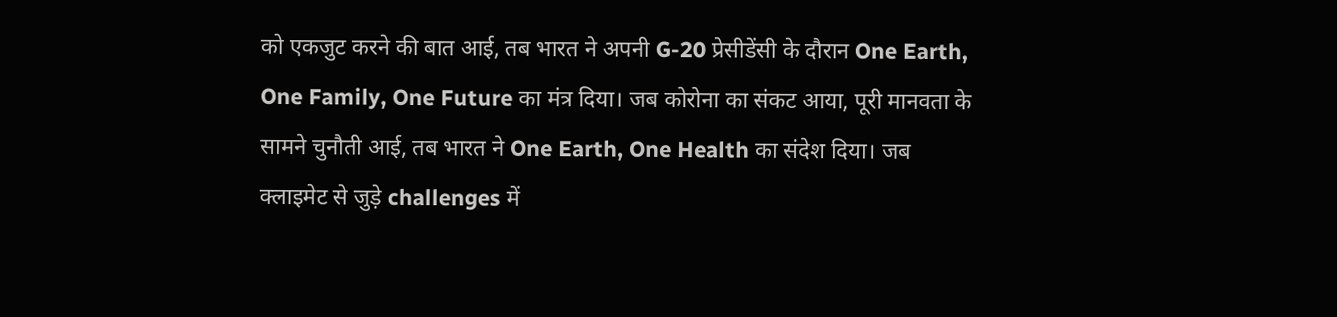को एकजुट करने की बात आई, तब भारत ने अपनी G-20 प्रेसीडेंसी के दौरान One Earth, One Family, One Future का मंत्र दिया। जब कोरोना का संकट आया, पूरी मानवता के सामने चुनौती आई, तब भारत ने One Earth, One Health का संदेश दिया। जब क्लाइमेट से जुड़े challenges में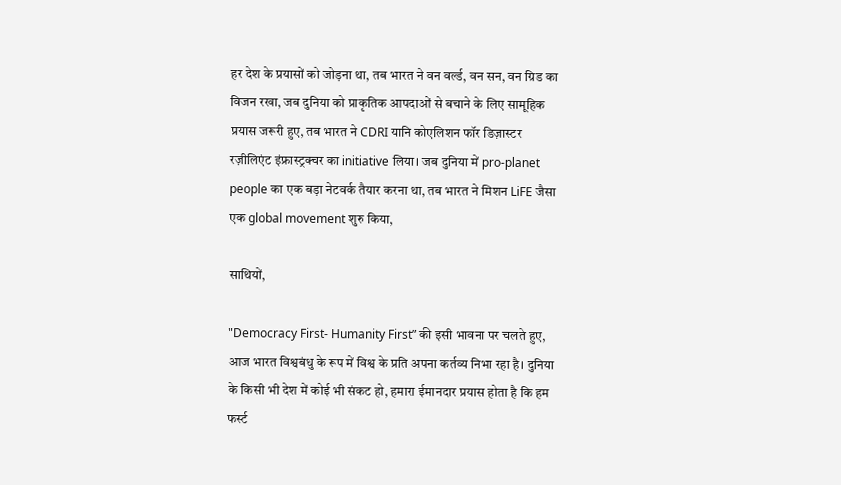हर देश के प्रयासों को जोड़ना था, तब भारत ने वन वर्ल्ड, वन सन, वन ग्रिड का विजन रखा, जब दुनिया को प्राकृतिक आपदाओं से बचाने के लिए सामूहिक प्रयास जरूरी हुए, तब भारत ने CDRI यानि कोएलिशन फॉर डिज़ास्टर रज़ीलिएंट इंफ्रास्ट्रक्चर का initiative लिया। जब दुनिया में pro-planet people का एक बड़ा नेटवर्क तैयार करना था, तब भारत ने मिशन LiFE जैसा एक global movement शुरु किया,

साथियों,

"Democracy First- Humanity First” की इसी भावना पर चलते हुए, आज भारत विश्वबंधु के रूप में विश्व के प्रति अपना कर्तव्य निभा रहा है। दुनिया के किसी भी देश में कोई भी संकट हो, हमारा ईमानदार प्रयास होता है कि हम फर्स्ट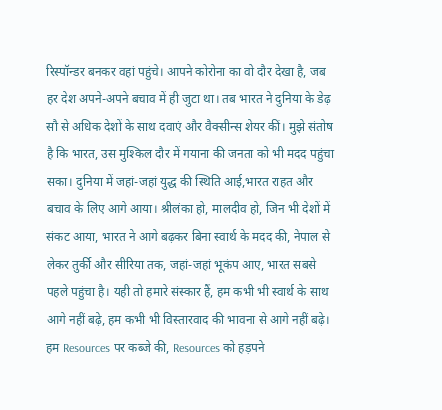रिस्पॉन्डर बनकर वहां पहुंचे। आपने कोरोना का वो दौर देखा है, जब हर देश अपने-अपने बचाव में ही जुटा था। तब भारत ने दुनिया के डेढ़ सौ से अधिक देशों के साथ दवाएं और वैक्सीन्स शेयर कीं। मुझे संतोष है कि भारत, उस मुश्किल दौर में गयाना की जनता को भी मदद पहुंचा सका। दुनिया में जहां-जहां युद्ध की स्थिति आई,भारत राहत और बचाव के लिए आगे आया। श्रीलंका हो, मालदीव हो, जिन भी देशों में संकट आया, भारत ने आगे बढ़कर बिना स्वार्थ के मदद की, नेपाल से लेकर तुर्की और सीरिया तक, जहां-जहां भूकंप आए, भारत सबसे पहले पहुंचा है। यही तो हमारे संस्कार हैं, हम कभी भी स्वार्थ के साथ आगे नहीं बढ़े, हम कभी भी विस्तारवाद की भावना से आगे नहीं बढ़े। हम Resources पर कब्जे की, Resources को हड़पने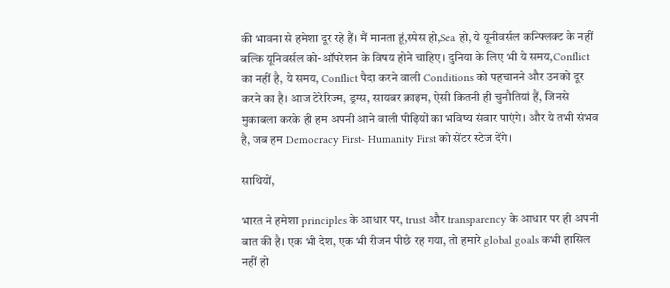की भावना से हमेशा दूर रहे हैं। मैं मानता हूं,स्पेस हो,Sea हो, ये यूनीवर्सल कन्फ्लिक्ट के नहीं बल्कि यूनिवर्सल को-ऑपरेशन के विषय होने चाहिए। दुनिया के लिए भी ये समय,Conflict का नहीं है, ये समय, Conflict पैदा करने वाली Conditions को पहचानने और उनको दूर करने का है। आज टेरेरिज्म, ड्रग्स, सायबर क्राइम, ऐसी कितनी ही चुनौतियां हैं, जिनसे मुकाबला करके ही हम अपनी आने वाली पीढ़ियों का भविष्य संवार पाएंगे। और ये तभी संभव है, जब हम Democracy First- Humanity First को सेंटर स्टेज देंगे।

साथियों,

भारत ने हमेशा principles के आधार पर, trust और transparency के आधार पर ही अपनी बात की है। एक भी देश, एक भी रीजन पीछे रह गया, तो हमारे global goals कभी हासिल नहीं हो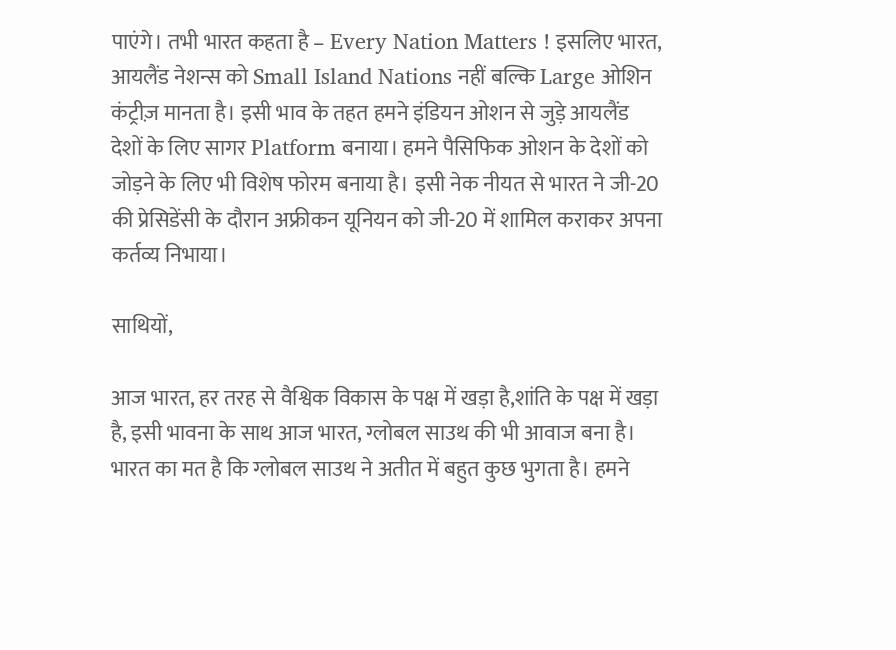पाएंगे। तभी भारत कहता है – Every Nation Matters ! इसलिए भारत, आयलैंड नेशन्स को Small Island Nations नहीं बल्कि Large ओशिन कंट्रीज़ मानता है। इसी भाव के तहत हमने इंडियन ओशन से जुड़े आयलैंड देशों के लिए सागर Platform बनाया। हमने पैसिफिक ओशन के देशों को जोड़ने के लिए भी विशेष फोरम बनाया है। इसी नेक नीयत से भारत ने जी-20 की प्रेसिडेंसी के दौरान अफ्रीकन यूनियन को जी-20 में शामिल कराकर अपना कर्तव्य निभाया।

साथियों,

आज भारत, हर तरह से वैश्विक विकास के पक्ष में खड़ा है,शांति के पक्ष में खड़ा है, इसी भावना के साथ आज भारत, ग्लोबल साउथ की भी आवाज बना है। भारत का मत है कि ग्लोबल साउथ ने अतीत में बहुत कुछ भुगता है। हमने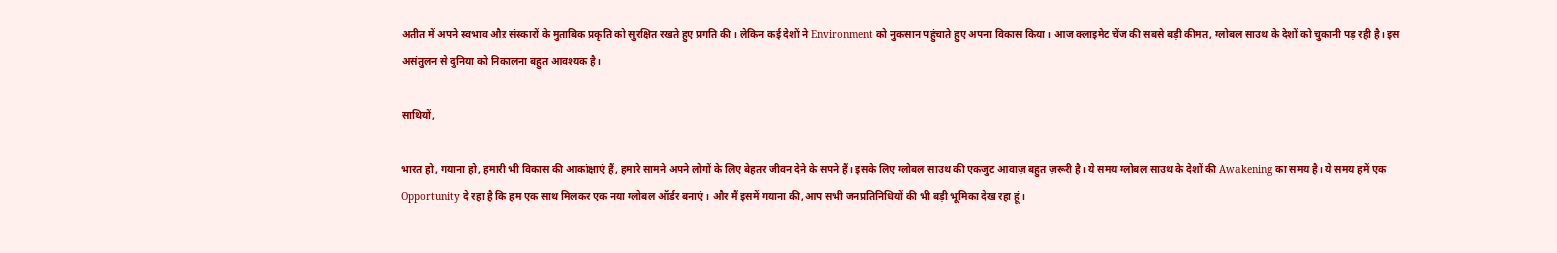अतीत में अपने स्वभाव औऱ संस्कारों के मुताबिक प्रकृति को सुरक्षित रखते हुए प्रगति की। लेकिन कई देशों ने Environment को नुकसान पहुंचाते हुए अपना विकास किया। आज क्लाइमेट चेंज की सबसे बड़ी कीमत, ग्लोबल साउथ के देशों को चुकानी पड़ रही है। इस असंतुलन से दुनिया को निकालना बहुत आवश्यक है।

साथियों,

भारत हो, गयाना हो, हमारी भी विकास की आकांक्षाएं हैं, हमारे सामने अपने लोगों के लिए बेहतर जीवन देने के सपने हैं। इसके लिए ग्लोबल साउथ की एकजुट आवाज़ बहुत ज़रूरी है। ये समय ग्लोबल साउथ के देशों की Awakening का समय है। ये समय हमें एक Opportunity दे रहा है कि हम एक साथ मिलकर एक नया ग्लोबल ऑर्डर बनाएं। और मैं इसमें गयाना की,आप सभी जनप्रतिनिधियों की भी बड़ी भूमिका देख रहा हूं।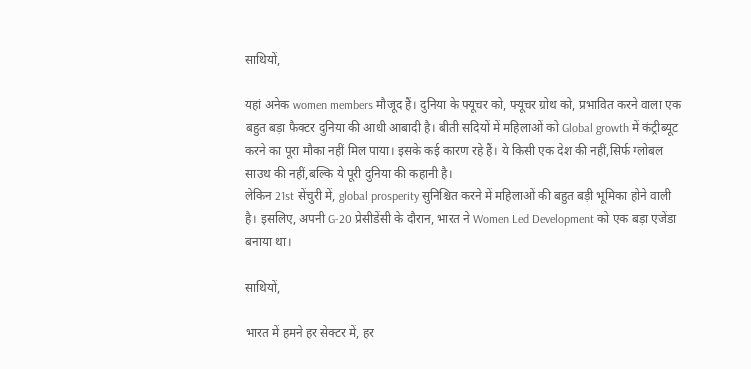साथियों,

यहां अनेक women members मौजूद हैं। दुनिया के फ्यूचर को, फ्यूचर ग्रोथ को, प्रभावित करने वाला एक बहुत बड़ा फैक्टर दुनिया की आधी आबादी है। बीती सदियों में महिलाओं को Global growth में कंट्रीब्यूट करने का पूरा मौका नहीं मिल पाया। इसके कई कारण रहे हैं। ये किसी एक देश की नहीं,सिर्फ ग्लोबल साउथ की नहीं,बल्कि ये पूरी दुनिया की कहानी है।
लेकिन 21st सेंचुरी में, global prosperity सुनिश्चित करने में महिलाओं की बहुत बड़ी भूमिका होने वाली है। इसलिए, अपनी G-20 प्रेसीडेंसी के दौरान, भारत ने Women Led Development को एक बड़ा एजेंडा बनाया था।

साथियों,

भारत में हमने हर सेक्टर में, हर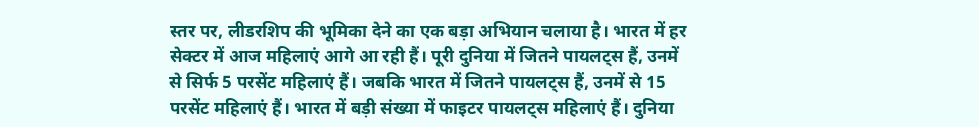स्तर पर, लीडरशिप की भूमिका देने का एक बड़ा अभियान चलाया है। भारत में हर सेक्टर में आज महिलाएं आगे आ रही हैं। पूरी दुनिया में जितने पायलट्स हैं, उनमें से सिर्फ 5 परसेंट महिलाएं हैं। जबकि भारत में जितने पायलट्स हैं, उनमें से 15 परसेंट महिलाएं हैं। भारत में बड़ी संख्या में फाइटर पायलट्स महिलाएं हैं। दुनिया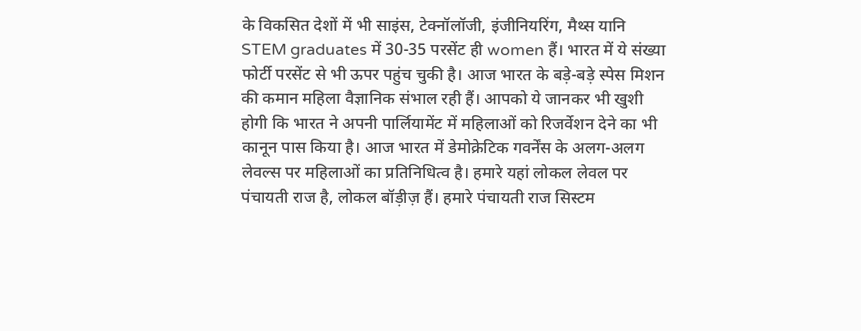के विकसित देशों में भी साइंस, टेक्नॉलॉजी, इंजीनियरिंग, मैथ्स यानि STEM graduates में 30-35 परसेंट ही women हैं। भारत में ये संख्या फोर्टी परसेंट से भी ऊपर पहुंच चुकी है। आज भारत के बड़े-बड़े स्पेस मिशन की कमान महिला वैज्ञानिक संभाल रही हैं। आपको ये जानकर भी खुशी होगी कि भारत ने अपनी पार्लियामेंट में महिलाओं को रिजर्वेशन देने का भी कानून पास किया है। आज भारत में डेमोक्रेटिक गवर्नेंस के अलग-अलग लेवल्स पर महिलाओं का प्रतिनिधित्व है। हमारे यहां लोकल लेवल पर पंचायती राज है, लोकल बॉड़ीज़ हैं। हमारे पंचायती राज सिस्टम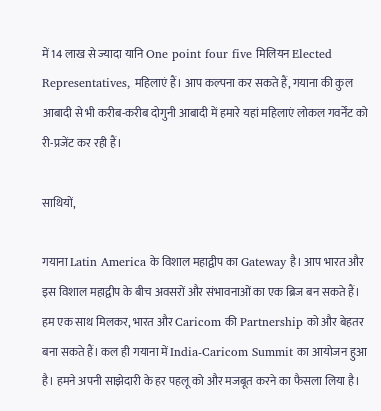में 14 लाख से ज्यादा यानि One point four five मिलियन Elected Representatives, महिलाएं हैं। आप कल्पना कर सकते हैं, गयाना की कुल आबादी से भी करीब-करीब दोगुनी आबादी में हमारे यहां महिलाएं लोकल गवर्नेंट को री-प्रजेंट कर रही हैं।

साथियों,

गयाना Latin America के विशाल महाद्वीप का Gateway है। आप भारत और इस विशाल महाद्वीप के बीच अवसरों और संभावनाओं का एक ब्रिज बन सकते हैं। हम एक साथ मिलकर, भारत और Caricom की Partnership को और बेहतर बना सकते हैं। कल ही गयाना में India-Caricom Summit का आयोजन हुआ है। हमने अपनी साझेदारी के हर पहलू को और मजबूत करने का फैसला लिया है।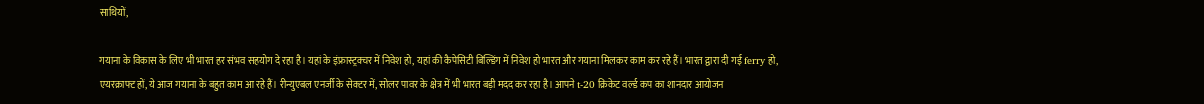साथियों,

गयाना के विकास के लिए भी भारत हर संभव सहयोग दे रहा है। यहां के इंफ्रास्ट्रक्चर में निवेश हो, यहां की कैपेसिटी बिल्डिंग में निवेश हो भारत और गयाना मिलकर काम कर रहे हैं। भारत द्वारा दी गई ferry हो, एयरक्राफ्ट हों, ये आज गयाना के बहुत काम आ रहे हैं। रीन्युएबल एनर्जी के सेक्टर में, सोलर पावर के क्षेत्र में भी भारत बड़ी मदद कर रहा है। आपने t-20 क्रिकेट वर्ल्ड कप का शानदार आयोजन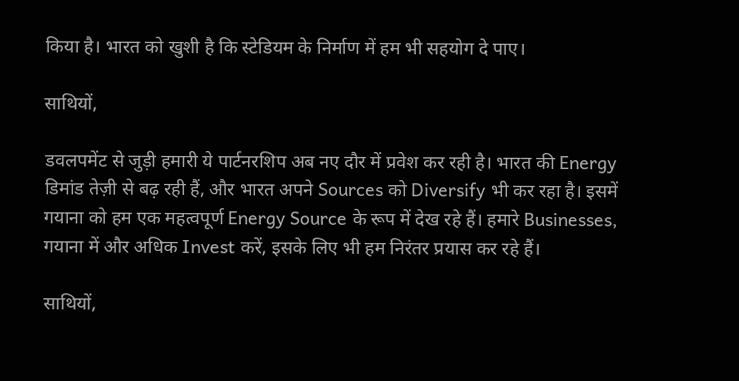किया है। भारत को खुशी है कि स्टेडियम के निर्माण में हम भी सहयोग दे पाए।

साथियों,

डवलपमेंट से जुड़ी हमारी ये पार्टनरशिप अब नए दौर में प्रवेश कर रही है। भारत की Energy डिमांड तेज़ी से बढ़ रही हैं, और भारत अपने Sources को Diversify भी कर रहा है। इसमें गयाना को हम एक महत्वपूर्ण Energy Source के रूप में देख रहे हैं। हमारे Businesses, गयाना में और अधिक Invest करें, इसके लिए भी हम निरंतर प्रयास कर रहे हैं।

साथियों,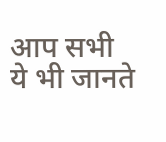आप सभी ये भी जानते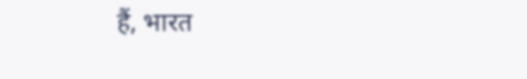हैं, भारत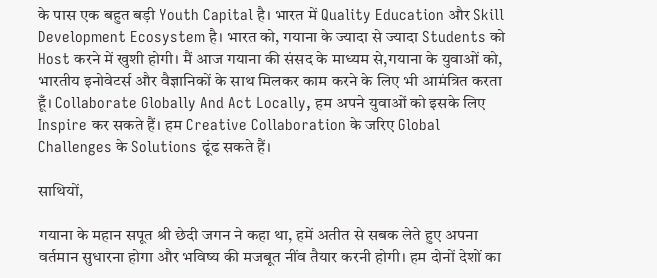के पास एक बहुत बड़ी Youth Capital है। भारत में Quality Education और Skill Development Ecosystem है। भारत को, गयाना के ज्यादा से ज्यादा Students को Host करने में खुशी होगी। मैं आज गयाना की संसद के माध्यम से,गयाना के युवाओं को, भारतीय इनोवेटर्स और वैज्ञानिकों के साथ मिलकर काम करने के लिए भी आमंत्रित करता हूँ। Collaborate Globally And Act Locally, हम अपने युवाओं को इसके लिए Inspire कर सकते हैं। हम Creative Collaboration के जरिए Global Challenges के Solutions ढूंढ सकते हैं।

साथियों,

गयाना के महान सपूत श्री छेदी जगन ने कहा था, हमें अतीत से सबक लेते हुए अपना वर्तमान सुधारना होगा और भविष्य की मजबूत नींव तैयार करनी होगी। हम दोनों देशों का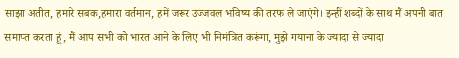साझा अतीत, हमारे सबक,हमारा वर्तमान, हमें जरूर उज्जवल भविष्य की तरफ ले जाएंगे। इन्हीं शब्दों के साथ मैं अपनी बात समाप्त करता हूं, मैं आप सभी को भारत आने के लिए भी निमंत्रित करूंगा, मुझे गयाना के ज्यादा से ज्यादा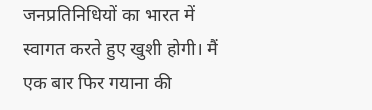जनप्रतिनिधियों का भारत में स्वागत करते हुए खुशी होगी। मैं एक बार फिर गयाना की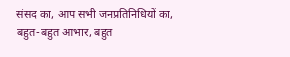संसद का, आप सभी जनप्रतिनिधियों का, बहुत-बहुत आभार, बहुत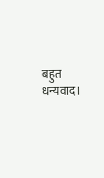बहुत धन्यवाद।